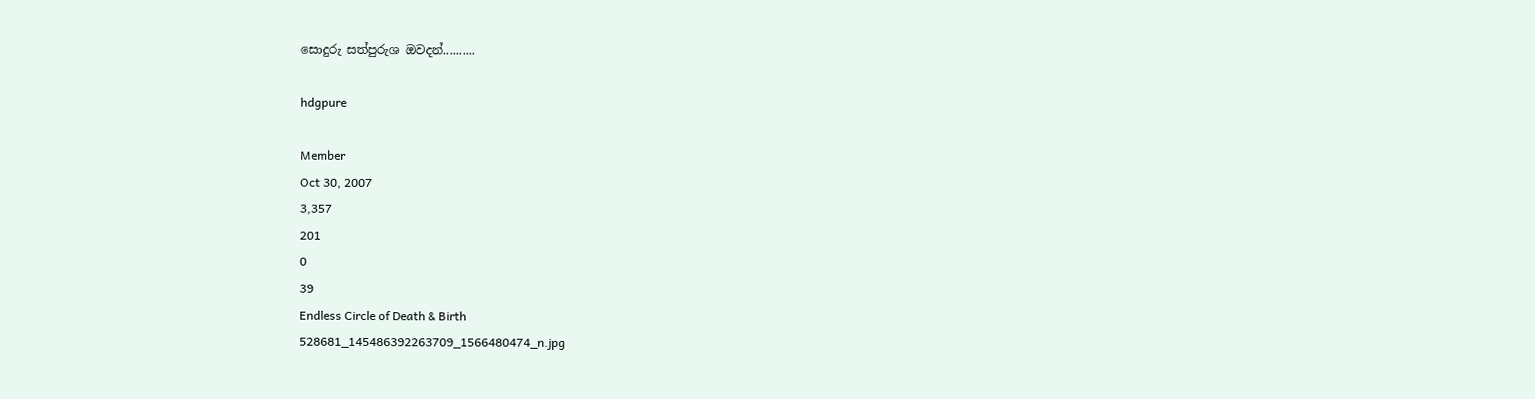සොදුරු සත්පුරුශ ඔවදන්..........

hdgpure

Member
Oct 30, 2007
3,357
201
0
39
Endless Circle of Death & Birth
528681_145486392263709_1566480474_n.jpg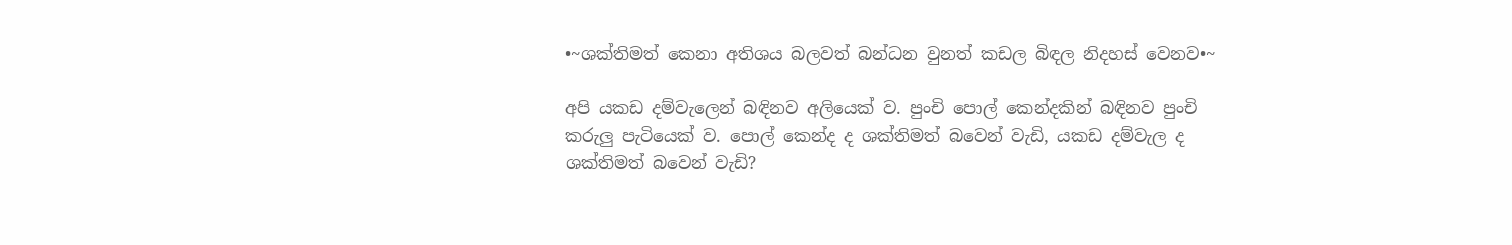•~ශක්තිමත් කෙනා අතිශය බලවත් බන්ධන වුනත් කඩල බිඳල නිදහස් වෙනව•~

අපි යකඩ දම්වැලෙන් බඳිනව අලියෙක් ව. පුංචි පොල් කෙන්දකින් බඳිනව පුංචි කරුලු පැටියෙක් ව. පොල් කෙන්ද ද ශක්තිමත් බවෙන් වැඩි, යකඩ දම්වැල ද ශක්තිමත් බවෙන් වැඩි?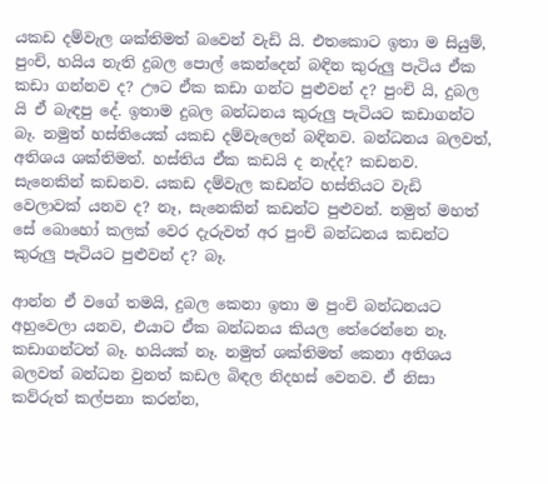යකඩ දම්වැල ශක්තිමත් බවෙන් වැඩි යි. එතකොට ඉතා ම සියුම්, පුංචි, හයිය නැති දුබල පොල් කෙන්දෙන් බඳින කුරුලු පැටිය ඒක කඩා ගන්නව ද? ඌට ඒක කඩා ගන්ට පුළුවන් ද? පුංචි යි, දුබල යි ඒ බැඳපු දේ. ඉතාම දුබල බන්ධනය කුරුලු පැටියට කඩාගන්ට බෑ. නමුත් හස්තියෙක් යකඩ දම්වැලෙන් බඳිනව. බන්ධනය බලවත්, අතිශය ශක්තිමත්. හස්තිය ඒක කඩයි ද නැද්ද? කඩනව. සැනෙකින් කඩනව. යකඩ දම්වැල කඩන්ට හස්තියට වැඩි වෙලාවක් යනව ද? නෑ, සැනෙකින් කඩන්ට පුළුවන්. නමුත් මහත් සේ බොහෝ කලක් වෙර දැරුවත් අර පුංචි බන්ධනය කඩන්ට කුරුලු පැටියට පුළුවන් ද? බෑ.

ආන්න ඒ වගේ තමයි, දුබල කෙනා ඉතා ම පුංචි බන්ධනයට අහුවෙලා යනව, එයාට ඒක බන්ධනය කියල තේරෙන්නෙ නෑ. කඩාගන්ටත් බෑ. හයියක් නෑ. නමුත් ශක්තිමත් කෙනා අතිශය බලවත් බන්ධන වුනත් කඩල බිඳල නිදහස් වෙනව. ඒ නිසා කව්රුත් කල්පනා කරන්න,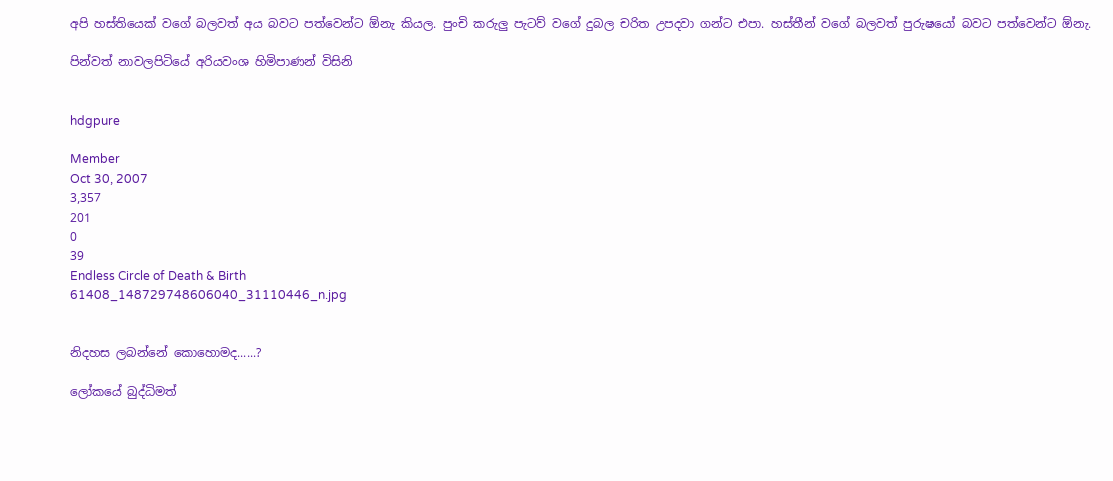අපි හස්තියෙක් වගේ බලවත් අය බවට පත්වෙන්ට ඕනැ කියල. පුංචි කරුලු පැටව් වගේ දුබල චරිත උපදවා ගන්ට එපා. හස්තීන් වගේ බලවත් පුරුෂයෝ බවට පත්වෙන්ට ඕනැ.

පින්වත් නාවලපිටියේ අරියවංශ හිමිපාණන් විසිනි


hdgpure

Member
Oct 30, 2007
3,357
201
0
39
Endless Circle of Death & Birth
61408_148729748606040_31110446_n.jpg


නිදහස ලබන්නේ කොහොමද......?

ලෝකයේ බුද්ධිමත්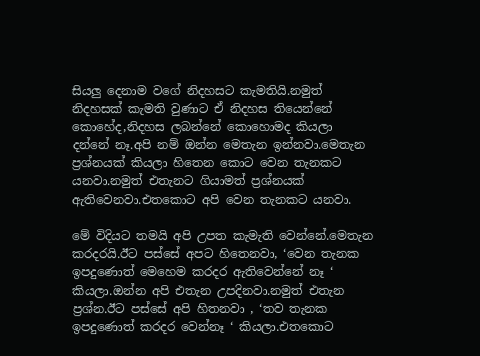සියලු දෙනාම වගේ නිදහසට කැමතියි.නමුත් නිදහසක් කැමති වුණාට ඒ නිදහස තියෙන්නේ කොහේද,නිදහස ලබන්නේ කොහොමද කියලා දන්නේ නෑ.අපි නම් ඔන්න මෙතැන ඉන්නවා.මෙතැන ප්‍රශ්නයක් කියලා හිතෙන කොට වෙන තැනකට යනවා.නමුත් එතැනට ගියාමත් ප්‍රශ්නයක් ඇතිවෙනවා.එතකොට අපි වෙන තැනකට යනවා.

මේ විදියට තමයි අපි උපත කැමැති වෙන්නේ.මෙතැන කරදරයි.ඊට පස්සේ අපට හිතෙනවා, ‘වෙන තැනක ඉපදුණොත් මෙහෙම කරදර ඇතිවෙන්නේ නෑ ‘ කියලා.ඔන්න අපි එතැන උපදිනවා.නමුත් එතැන ප්‍රශ්න.ඊට පස්සේ අපි හිතනවා , ‘තව තැනක ඉපදුණොත් කරදර වෙන්නෑ ‘ කියලා.එතකොට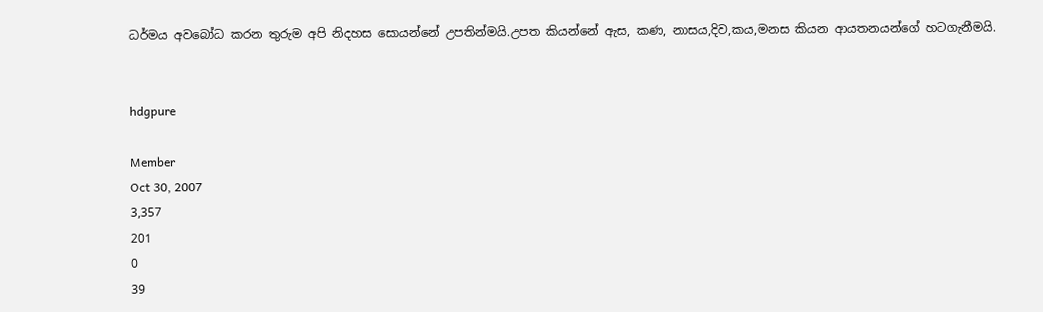ධර්මය අවබෝධ කරන තුරුම අපි නිදහස සොයන්නේ උපතින්මයි.උපත කියන්නේ ඇස, කණ, නාසය,දිව,කය,මනස කියන ආයතනයන්ගේ හටගැනීමයි.


hdgpure

Member
Oct 30, 2007
3,357
201
0
39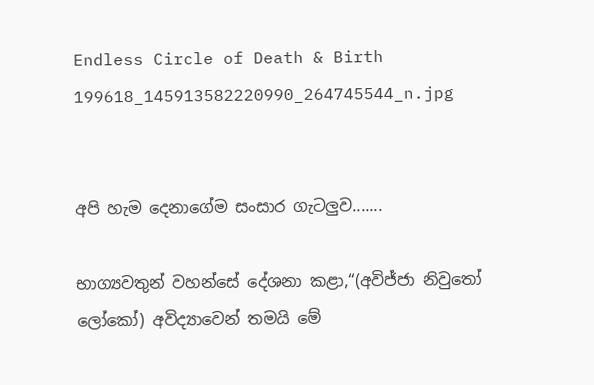Endless Circle of Death & Birth
199618_145913582220990_264745544_n.jpg


අපි හැම දෙනාගේම සංසාර ගැටලුව.......

භාග්‍යවතුන් වහන්සේ දේශනා කළා,“(අවිජ්ජා නිවුතෝ ලෝකෝ) අවිද්‍යාවෙන් තමයි මේ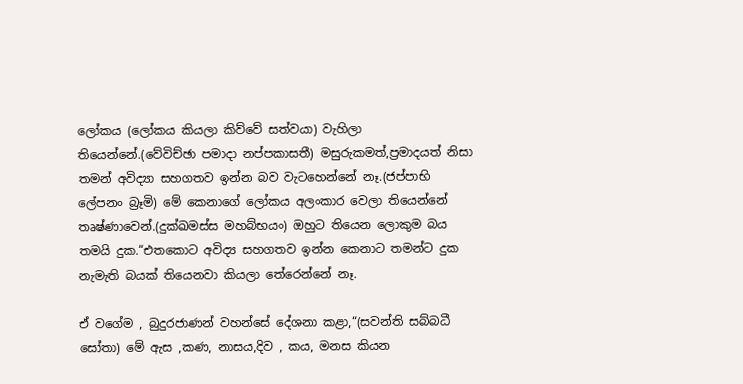ලෝකය (ලෝකය කියලා කිව්වේ සත්වයා) වැහිලා තියෙන්නේ.(වේවිච්ඡා පමාදා නප්පකාසතී) මසුරුකමත්,ප්‍රමාදයත් නිසා තමන් අවිද්‍යා සහගතව ඉන්න බව වැටහෙන්නේ නෑ.(ජප්පාභි ලේපනං බ්‍රෑමි) මේ කෙනාගේ ලෝකය අලංකාර වෙලා තියෙන්නේ තෘෂ්ණාවෙන්.(දුක්ඛමස්ස මහබ්භයං) ඔහුට තියෙන ලොකුම බය තමයි දුක.“එතකොට අවිද්‍ය සහගතව ඉන්න කෙනාට තමන්ට දුක නැමැති බයක් තියෙනවා කියලා තේරෙන්නේ නෑ.

ඒ වගේම , බුදුරජාණන් වහන්සේ දේශනා කළා,“(සවන්ති සබ්බධී සෝතා) මේ ඇස ,කණ, නාසය,දිව , කය, මනස කියන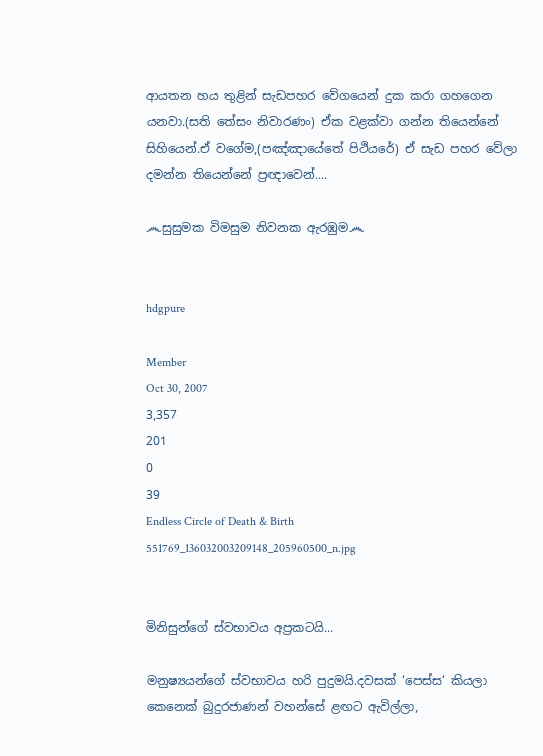ආයතන හය තුළින් සැඩපහර වේගයෙන් දුක කරා ගහගෙන යනවා.(සති තේසං නිවාරණං) ඒක වළක්වා ගන්න තියෙන්නේ සිහියෙන්.ඒ වගේම,(පඤ්ඤායේතේ පිථියරේ) ඒ සැඩ පහර වේලා දමන්න තියෙන්නේ ප්‍රඥාවෙන්....

෴සුසුමක විමසුම නිවනක ඇරඹුම෴


hdgpure

Member
Oct 30, 2007
3,357
201
0
39
Endless Circle of Death & Birth
551769_136032003209148_205960500_n.jpg


මිනිසුන්ගේ ස්වභාවය අප්‍රකටයි...

මනුෂ්‍යයන්ගේ ස්වභාවය හරි පුදුමයි.දවසක් ‘පෙස්ස‘ කියලා කෙනෙක් බුදුරජාණන් වහන්සේ ළඟට ඇවිල්ලා,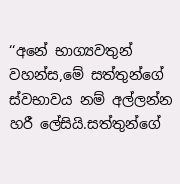‘‘අනේ භාග්‍යවතුන් වහන්ස,මේ සත්තුන්ගේ ස්වභාවය නම් අල්ලන්න හරී ලේසියි.සත්තුන්ගේ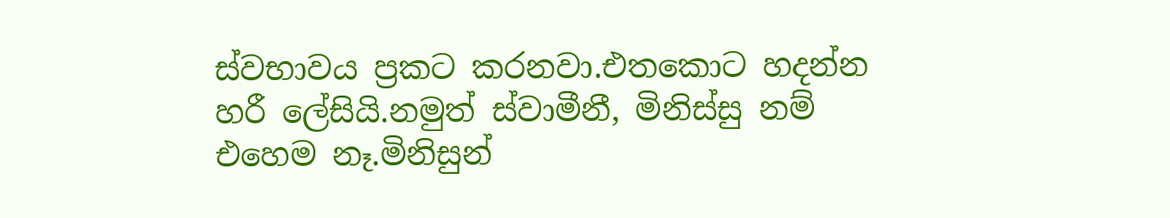ස්වභාවය ප්‍රකට කරනවා.එතකොට හදන්න හරී ලේසියි.නමුත් ස්වාමීනී, මිනිස්සු නම් එහෙම නෑ.මිනිසුන්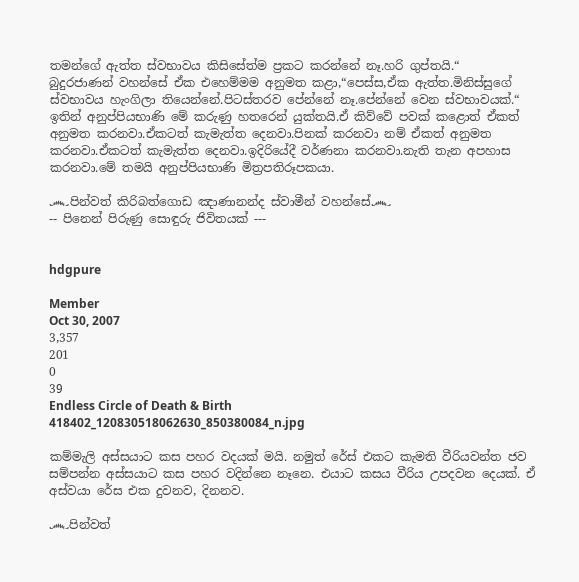තමන්ගේ ඇත්ත ස්වභාවය කිසිසේත්ම ප්‍රකට කරන්නේ නෑ.හරි ගුප්තයි.“
බුදුරජාණන් වහන්සේ ඒක එහෙම්මම අනුමත කළා,“පෙස්ස,ඒක ඇත්ත.මිනිස්සුගේ ස්වභාවය හැංගිලා තියෙන්නේ.පිටස්තරව පේන්නේ නෑ.පේන්නේ වෙන ස්වභාවයක්.“
ඉතින් අනුප්පියභාණි මේ කරුණු හතරෙන් යුක්තයි.ඒ කිව්වේ පවක් කළොත් ඒකත් අනුමත කරනවා.ඒකටත් කැමැත්ත දෙනවා.පිනක් කරනවා නම් ඒකත් අනුමත කරනවා.ඒකටත් කැමැත්ත දෙනවා.ඉදිරියේදී වර්ණනා කරනවා.නැති තැන අපහාස කරනවා.මේ තමයි අනුප්පියභාණි මිත්‍රපතිරූපකයා.

෴පින්වත් කිරිබත්ගොඩ ඤාණානන්ද ස්වාමීන් වහන්සේ෴
-- පිනෙන් පිරුණු සොඳුරු ජිවිතයක් ---


hdgpure

Member
Oct 30, 2007
3,357
201
0
39
Endless Circle of Death & Birth
418402_120830518062630_850380084_n.jpg

කම්මැලි අස්සයාට කස පහර වදයක් මයි. නමුත් රේස් එකට කැමති වීරියවන්ත ජව සම්පන්න අස්සයාට කස පහර වදින්නෙ නෑනෙ. එයාට කසය වීරිය උපදවන දෙයක්. ඒ අස්වයා රේස එක දුවනව, දිනනව.

෴පින්වත්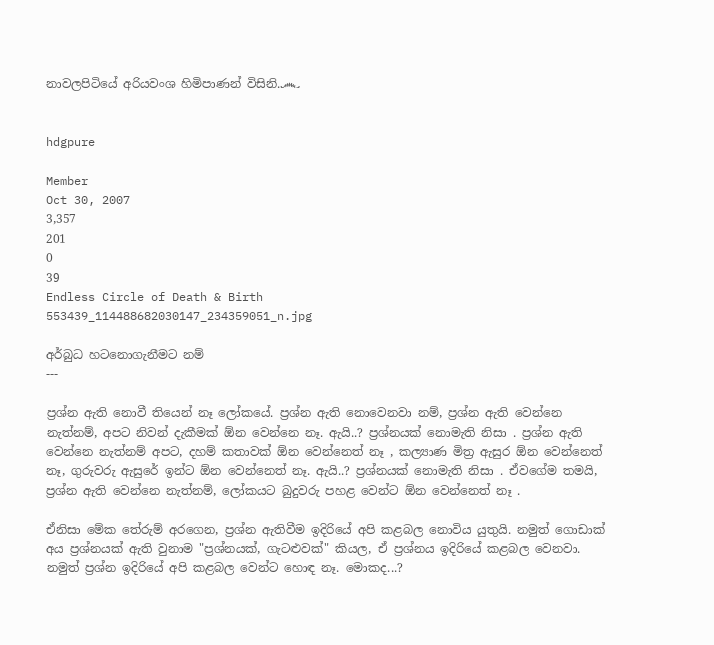නාවලපිටියේ අරියවංශ හිමිපාණන් විසිනි.෴


hdgpure

Member
Oct 30, 2007
3,357
201
0
39
Endless Circle of Death & Birth
553439_114488682030147_234359051_n.jpg

අර්බුධ හටනොගැනීමට නම්
---

ප්‍රශ්න ඇති නොවී තියෙන් නෑ ලෝකයේ. ප්‍රශ්න ඇති නොවෙනවා නම්, ප්‍රශ්න ඇති වෙන්නෙ නැත්නම්, අපට නිවන් දැකීමක් ඕන වෙන්නෙ නෑ. ඇයි..? ප්‍රශ්නයක් නොමැති නිසා . ප්‍රශ්න ඇති වෙන්නෙ නැත්නම් අපට, දහම් කතාවක් ඕන වෙන්නෙත් නෑ , කල්‍යාණ මිත්‍ර ඇසුර ඕන වෙන්නෙත් නෑ, ගුරුවරු ඇසුරේ ඉන්ට ඕන වෙන්නෙත් නෑ. ඇයි..? ප්‍රශ්නයක් නොමැති නිසා . ඒවගේම තමයි, ප්‍රශ්න ඇති වෙන්නෙ නැත්නම්, ලෝකයට බුදුවරු පහළ වෙන්ට ඕන වෙන්නෙත් නෑ .

ඒනිසා මේක තේරුම් අරගෙන, ප්‍රශ්න ඇතිවීම ඉදිරියේ අපි කළබල නොවිය යුතුයි. නමුත් ගොඩාක් අය ප්‍රශ්නයක් ඇති වුනාම "ප්‍රශ්නයක්, ගැටළුවක්" කියල, ඒ ප්‍රශ්නය ඉදිරියේ කළබල වෙනවා. නමුත් ප්‍රශ්න ඉදිරියේ අපි කළබල වෙන්ට හොඳ නෑ. මොකද...?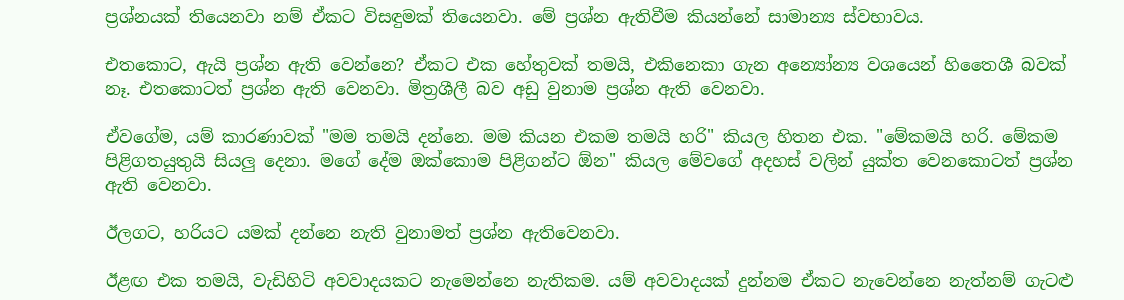ප්‍රශ්නයක් තියෙනවා නම් ඒකට විසඳුමක් තියෙනවා. මේ ප්‍රශ්න ඇතිවීම කියන්නේ සාමාන්‍ය ස්වභාවය.

එතකොට, ඇයි ප්‍රශ්න ඇති වෙන්නෙ? ඒකට එක හේතුවක් තමයි, එකිනෙකා ගැන අන්‍යෝන්‍ය වශයෙන් හිතෛශී බවක් නෑ. එතකොටත් ප්‍රශ්න ඇති වෙනවා. මිත්‍රශීලී බව අඩු වුනාම ප්‍රශ්න ඇති වෙනවා.

ඒවගේම, යම් කාරණාවක් "මම තමයි දන්නෙ. මම කියන එකම තමයි හරි" කියල හිතන එක. "මේකමයි හරි. මේකම පිළිගතයුතුයි සියලු දෙනා. මගේ දේම ඔක්කොම පිළිගන්ට ඕන" කියල මේවගේ අදහස් වලින් යුක්ත වෙනකොටත් ප්‍රශ්න ඇති වෙනවා.

ඊලගට, හරියට යමක් දන්නෙ නැති වුනාමත් ප්‍රශ්න ඇතිවෙනවා.

ඊළඟ එක තමයි, වැඩිහිටි අවවාදයකට නැමෙන්නෙ නැතිකම. යම් අවවාදයක් දුන්නම ඒකට නැවෙන්නෙ නැත්නම් ගැටළු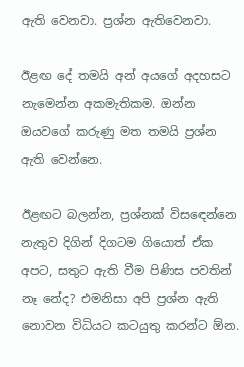ඇති වෙනවා. ප්‍රශ්න ඇතිවෙනවා.

ඊළඟ දේ තමයි අන් අයගේ අදහසට නැමෙන්න අකමැතිකම. ඔන්න ඔයවගේ කරුණු මත තමයි ප්‍රශ්න ඇති වෙන්නෙ.

ඊළඟට බලන්න, ප්‍රශ්නක් විසඳෙන්නෙ නැතුව දිගින් දිගටම ගියොත් ඒක අපට, සතුට ඇති වීම පිණිස පවතින් නෑ නේද? එමනිසා අපි ප්‍රශ්න ඇති නොවන විධියට කටයුතු කරන්ට ඕන.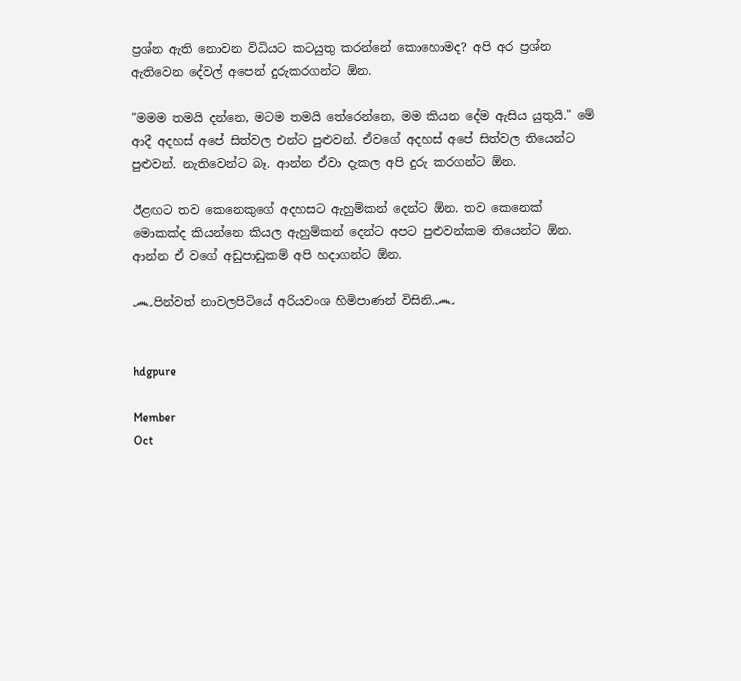ප්‍රශ්න ඇති නොවන විධියට කටයුතු කරන්නේ කොහොමද? අපි අර ප්‍රශ්න ඇතිවෙන දේවල් අපෙන් දුරුකරගන්ට ඕන.

"මමම තමයි දන්නෙ, මටම තමයි තේරෙන්නෙ, මම කියන දේම ඇසිය යුතුයි." මේ ආදී අදහස් අපේ සිත්වල එන්ට පුළුවන්. ඒවගේ අදහස් අපේ සිත්වල තියෙන්ට පුළුවන්. නැතිවෙන්ට බෑ. ආන්න ඒවා දැකල අපි දුරු කරගන්ට ඕන.

ඊළඟට තව කෙනෙකුගේ අදහසට ඇහුම්කන් දෙන්ට ඕන. තව කෙනෙක් මොකක්ද කියන්නෙ කියල ඇහුම්කන් දෙන්ට අපට පුළුවන්කම තියෙන්ට ඕන. ආන්න ඒ වගේ අඩුපාඩුකම් අපි හදාගන්ට ඕන.

෴පින්වත් නාවලපිටියේ අරියවංශ හිමිපාණන් විසිනි.෴


hdgpure

Member
Oct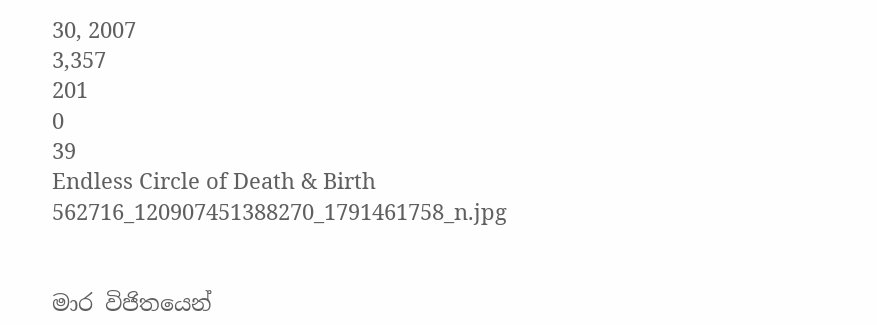30, 2007
3,357
201
0
39
Endless Circle of Death & Birth
562716_120907451388270_1791461758_n.jpg


මාර විජිතයෙන්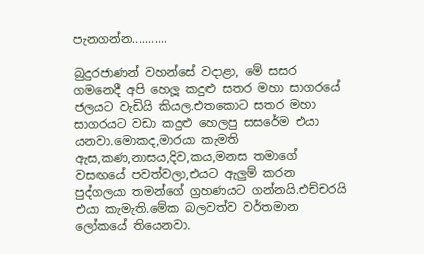පැනගන්න...........

බුදුරජාණන් වහන්සේ වදාළා, මේ සසර ගමනෙදී අපි හෙලූ කදුළු සතර මහා සාගරයේ ජලයට වැඩියි කියල.එතකොට සතර මහා සාගරයට වඩා කදුළු හෙලපු සසරේම එයා යනවා.මොකද,මාරයා කැමති ඇස,කණ,නාසය,දිව,කය,මනස තමාගේ වසඟයේ පවත්වලා,එයට ඇලුම් කරන පුද්ගලයා තමන්ගේ ග්‍රහණයට ගන්නයි.එච්චරයි එයා කැමැති.මේක බලවත්ව වර්තමාන ලෝකයේ තියෙනවා.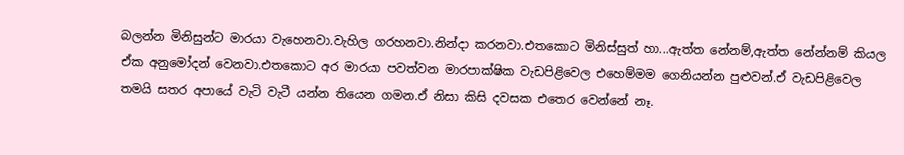බලන්න මිනිසුන්ට මාරයා වැහෙනවා.වැහිල ගරහනවා.නින්දා කරනවා.එතකොට මිනිස්සුත් හා...ඇත්ත නේනම්,ඇත්ත නේන්නම් කියල ඒක අනුමෝදන් වෙනවා.එතකොට අර මාරයා පවත්වන මාරපාක්ෂික වැඩපිළිවෙල එහෙම්මම ගෙනියන්න පුළුවන්.ඒ වැඩපිළිවෙල තමයි සතර අපායේ වැටි වැටී යන්න තියෙන ගමන.ඒ නිසා කිසි දවසක එතෙර වෙන්නේ නෑ.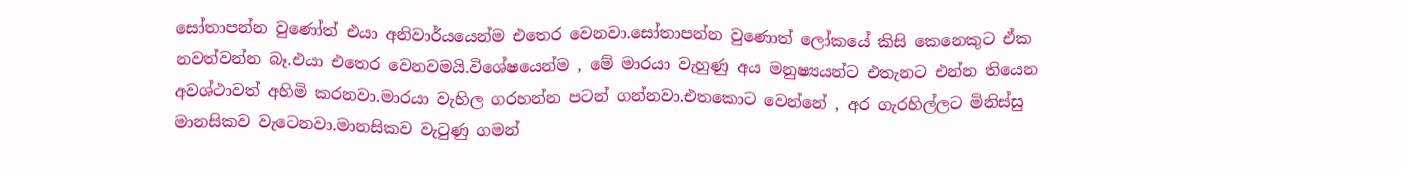සෝතාපන්න වුණෝත් එයා අනිවාර්යයෙන්ම එතෙර වෙනවා.සෝතාපන්න වුණොත් ලෝකයේ කිසි කෙනෙකුට ඒක නවත්වන්න බෑ.එයා එතෙර වෙනවමයි.විශේෂයෙන්ම , මේ මාරයා වැහුණු අය මනුෂ්‍යයන්ට එතැනට එන්න තියෙන අවශ්ථාවත් අහිමි කරනවා.මාරයා වැහිල ගරහන්න පටන් ගන්නවා.එතකොට වෙන්නේ , අර ගැරහිල්ලට මිනිස්සු මානසිකව වැටෙනවා.මානසිකව වැටුණු ගමන්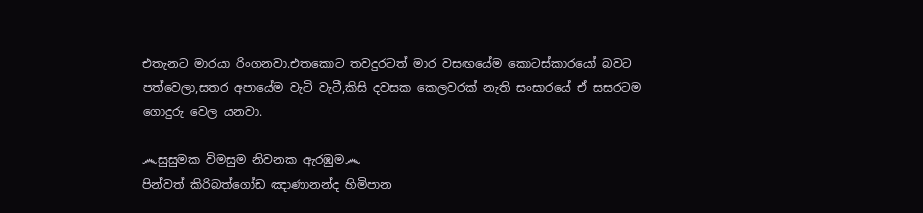එතැනට මාරයා රිංගනවා.එතකොට තවදුරටත් මාර වසඟයේම කොටස්කාරයෝ බවට පත්වෙලා,සතර අපායේම වැටි වැටී,කිසි දවසක කෙලවරක් නැති සංසාරයේ ඒ සසරටම ගොදුරු වෙල යනවා.

෴සුසුමක විමසුම නිවනක ඇරඹුම෴
පින්වත් කිරිබත්ගෝඩ ඤාණානන්ද හිමිපාන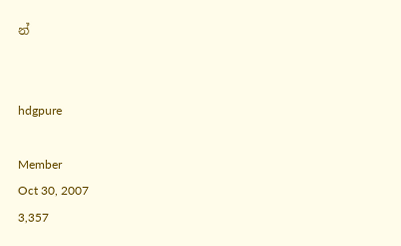න්


hdgpure

Member
Oct 30, 2007
3,357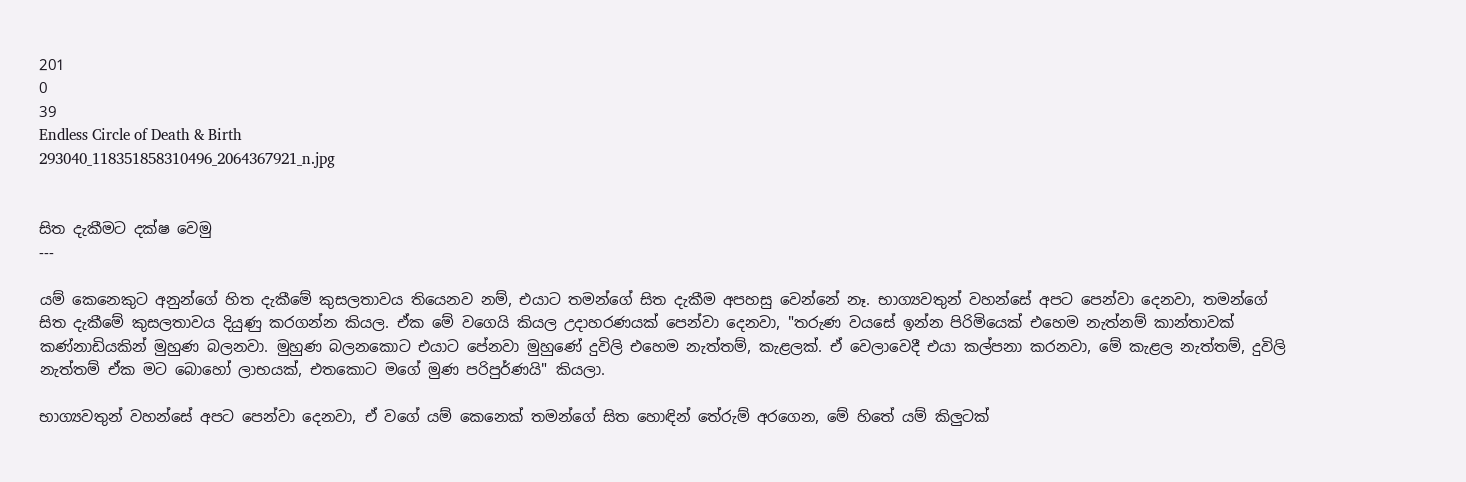201
0
39
Endless Circle of Death & Birth
293040_118351858310496_2064367921_n.jpg


සිත දැකීමට දක්ෂ වෙමු
---

යම් කෙනෙකුට අනුන්ගේ හිත දැකීමේ කුසලතාවය තියෙනව නම්, එයාට තමන්ගේ සිත දැකීම අපහසු වෙන්නේ නෑ. භාග්‍යවතුන් වහන්සේ අපට පෙන්වා දෙනවා, තමන්ගේ සිත දැකීමේ කුසලතාවය දියුණු කරගන්න කියල. ඒක මේ වගෙයි කියල උදාහරණයක් පෙන්වා දෙනවා, "තරුණ වයසේ ඉන්න පිරිමියෙක් එහෙම නැත්නම් කාන්තාවක් කණ්නාඩියකින් මුහුණ බලනවා. මුහුණ බලනකොට එයාට පේනවා මුහුණේ දුවිලි එහෙම නැත්තම්, කැළලක්. ඒ වෙලාවෙදී එයා කල්පනා කරනවා, මේ කැළල නැත්තම්, දුවිලි නැත්තම් ඒක මට බොහෝ ලාභයක්, එතකොට මගේ මුණ පරිපුර්ණයි" කියලා.

භාග්‍යවතුන් වහන්සේ අපට පෙන්වා දෙනවා, ඒ වගේ යම් කෙනෙක් තමන්ගේ සිත හොඳින් තේරුම් අරගෙන, මේ හිතේ යම් කිලුටක්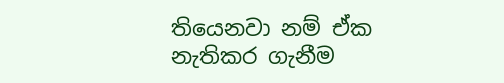තියෙනවා නම් ඒක නැතිකර ගැනීම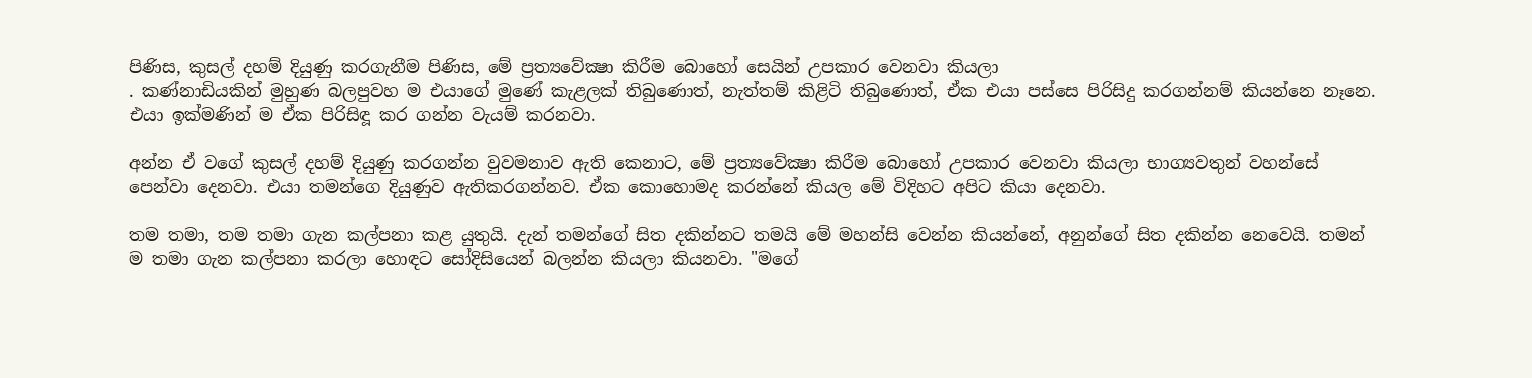පිණිස, කුසල් දහම් දියුණු කරගැනීම පිණිස, මේ ප්‍රත්‍යවේක්‍ෂා කිරීම බොහෝ සෙයින් උපකාර වෙනවා කියලා
. කණ්නාඩියකින් මුහුණ බලපුවහ ම එයාගේ මුණේ කැළලක් තිබුණොත්, නැත්තම් කිළිටි තිබුණොත්, ඒක එයා පස්සෙ පිරිසිදු කරගන්නම් කියන්නෙ නෑනෙ. එයා ඉක්මණින් ම ඒක පිරිසිඳූ කර ගන්න වැයම් කරනවා.

අන්න ඒ වගේ කුසල් දහම් දියුණු කරගන්න වුවමනාව ඇති කෙනාට, මේ ප්‍රත්‍යවේක්‍ෂා කිරීම බොහෝ උපකාර වෙනවා කියලා භාග්‍යවතුන් වහන්සේ පෙන්වා දෙනවා. එයා තමන්ගෙ දියුණුව ඇතිකරගන්නව. ඒක කොහොමද කරන්නේ කියල මේ විදිහට අපිට කියා දෙනවා.

තම තමා, තම තමා ගැන කල්පනා කළ යුතුයි. දැන් තමන්ගේ සිත දකින්නට තමයි මේ මහන්සි වෙන්න කියන්නේ, අනුන්ගේ සිත දකින්න නෙවෙයි. තමන් ම තමා ගැන කල්පනා කරලා හොඳට සෝදිසියෙන් බලන්න කියලා කියනවා. "මගේ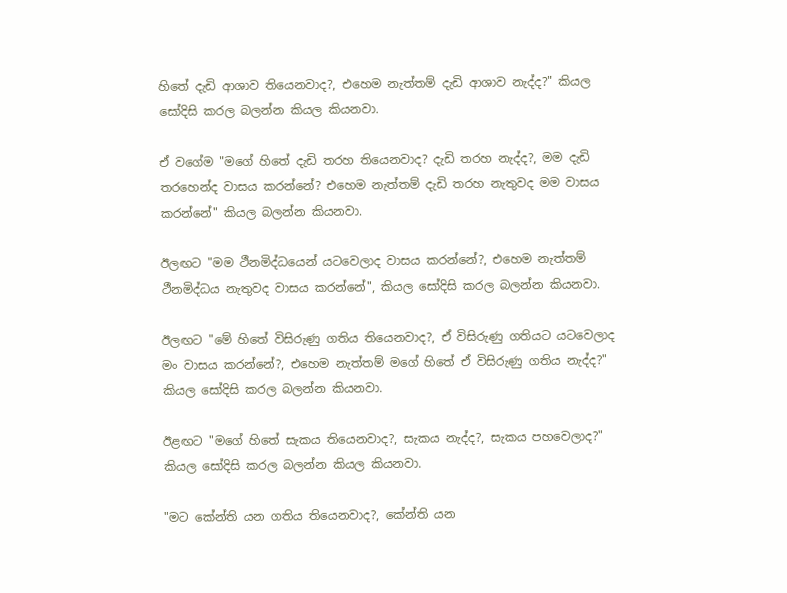හිතේ දැඩි ආශාව තියෙනවාද?, එහෙම නැත්තම් දැඩි ආශාව නැද්ද?" කියල සෝදිසි කරල බලන්න කියල කියනවා.

ඒ වගේම "මගේ හිතේ දැඩි තරහ තියෙනවාද? දැඩි තරහ නැද්ද?, මම දැඩි තරහෙන්ද වාසය කරන්නේ? එහෙම නැත්තම් දැඩි තරහ නැතුවද මම වාසය කරන්නේ" කියල බලන්න කියනවා.

ඊලඟට "මම ථීනමිද්ධයෙන් යටවෙලාද වාසය කරන්නේ?, එහෙම නැත්තම් ථීනමිද්ධය නැතුවද වාසය කරන්නේ", කියල සෝදිසි කරල බලන්න කියනවා.

ඊලඟට "මේ හිතේ විසිරුණු ගතිය තියෙනවාද?, ඒ විසිරුණු ගතියට යටවෙලාද මං වාසය කරන්නේ?, එහෙම නැත්තම් මගේ හිතේ ඒ විසිරුණු ගතිය නැද්ද?" කියල සෝදිසි කරල බලන්න කියනවා.

ඊළඟට "මගේ හිතේ සැකය තියෙනවාද?, සැකය නැද්ද?, සැකය පහවෙලාද?" කියල සෝදිසි කරල බලන්න කියල කියනවා.

"මට කේන්ති යන ගතිය තියෙනවාද?, කේන්ති යන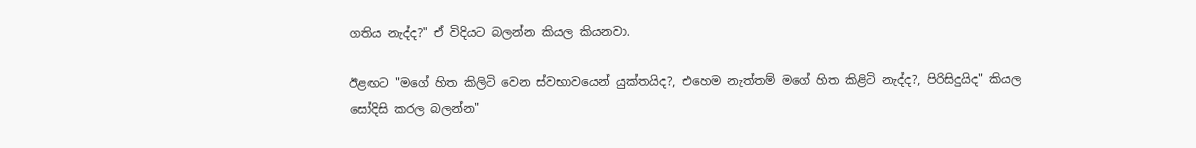ගතිය නැද්ද?" ඒ විදියට බලන්න කියල කියනවා.

ඊළඟට "මගේ හිත කිලිටි වෙන ස්වභාවයෙන් යුක්තයිද?, එහෙම නැත්තම් මගේ හිත කිළිටි නැද්ද?, පිරිසිදුයිද" කියල සෝදිසි කරල බලන්න"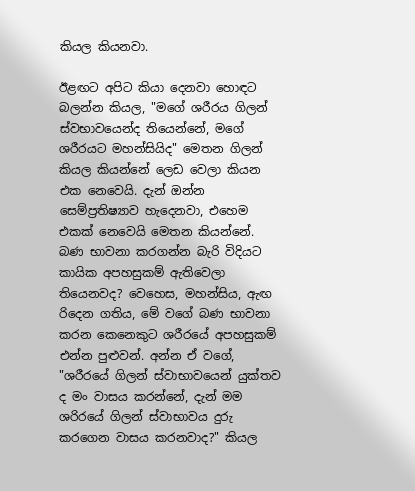කියල කියනවා.

ඊළඟට අපිට කියා දෙනවා හොඳට බලන්න කියල, "මගේ ශරීරය ගිලන් ස්වභාවයෙන්ද තියෙන්නේ, මගේ ශරීරයට මහන්සියිද" මෙතන ගිලන් කියල කියන්නේ ලෙඩ වෙලා කියන එක නෙවෙයි. දැන් ඔන්න සෙම්ප්‍රතිෂ්‍යාව හැදෙනවා, එහෙම එකක් නෙවෙයි මෙතන කියන්නේ. බණ භාවනා කරගන්න බැරි විදියට කායික අපහසුකම් ඇතිවෙලා තියෙනවද? වෙහෙස, මහන්සිය, ඇඟ රිදෙන ගතිය, මේ වගේ බණ භාවනා කරන කෙනෙකුට ශරීරයේ අපහසුකම් එන්න පුළුවන්. අන්න ඒ වගේ, "ශරීරයේ ගිලන් ස්වාභාවයෙන් යුක්තව ද මං වාසය කරන්නේ, දැන් මම ශරිරයේ ගිලන් ස්වාභාවය දුරු කරගෙන වාසය කරනවාද?" කියල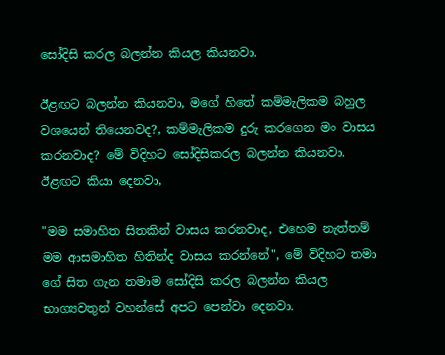සෝදිසි කරල බලන්න කියල කියනවා.

ඊළඟට බලන්න කියනවා, මගේ හිතේ කම්මැලිකම බහුල වශයෙන් තියෙනවද?, කම්මැලිකම දුරු කරගෙන මං වාසය කරනවාද? මේ විදිහට සෝදිසිකරල බලන්න කියනවා. ඊළඟට කියා දෙනවා,

"මම සමාහිත සිතකින් වාසය කරනවාද, එහෙම නැත්තම් මම ආසමාහිත හිතින්ද වාසය කරන්නේ", මේ විදිහට තමා ගේ සිත ගැන තමාම සෝදිසි කරල බලන්න කියල භාග්‍යවතුන් වහන්සේ අපට පෙන්වා දෙනවා.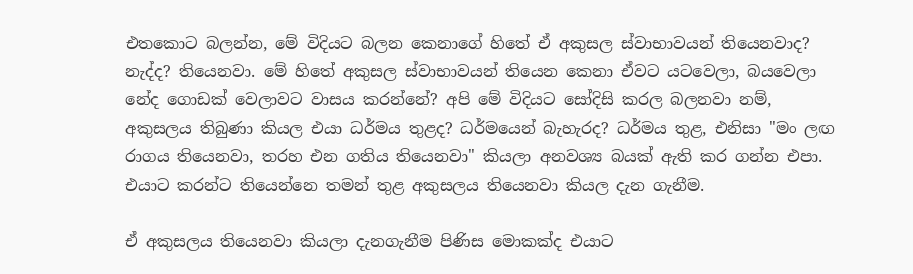එතකොට බලන්න, මේ විදියට බලන කෙනාගේ හිතේ ඒ අකුසල ස්වාභාවයන් තියෙනවාද? නැද්ද? තියෙනවා. මේ හිතේ අකුසල ස්වාභාවයන් තියෙන කෙනා ඒවට යටවෙලා, බයවෙලා නේද ගොඩක් වෙලාවට වාසය කරන්නේ? අපි මේ විදියට සෝදිසි කරල බලනවා නම්, අකුසලය තිබුණා කියල එයා ධර්මය තුළද? ධර්මයෙන් බැහැරද? ධර්මය තුළ, එනිසා "මං ලඟ රාගය තියෙනවා, තරහ එන ගතිය තියෙනවා" කියලා අනවශ්‍ය බයක් ඇති කර ගන්න එපා. එයාට කරන්ට තියෙන්නෙ තමන් තුළ අකුසලය තියෙනවා කියල දැන ගැනීම.

ඒ අකුසලය තියෙනවා කියලා දැනගැනීම පිණිස මොකක්ද එයාට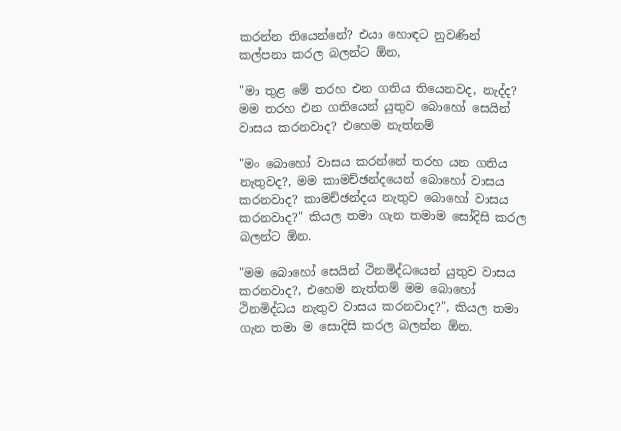කරන්න තියෙන්නේ? එයා හොඳට නුවණින් කල්පනා කරල බලන්ට ඕන,

"මා තුළ මේ තරහ එන ගතිය තියෙනවද, නැද්ද? මම තරහ එන ගතියෙන් යුතුව බොහෝ සෙයින් වාසය කරනවාද? එහෙම නැත්නම්

"මං බොහෝ වාසය කරන්නේ තරහ යන ගතිය නැතුවද?, මම කාමච්ඡන්දයෙන් බොහෝ වාසය කරනවාද? කාමච්ඡන්දය නැතුව බොහෝ වාසය කරනවාද?" කියල තමා ගැන තමාම සෝදිසි කරල බලන්ට ඕන.

"මම බොහෝ සෙයින් ථිනමිද්ධයෙන් යුතුව වාසය කරනවාද?, එහෙම නැත්තම් මම බොහෝ ථිනමිද්ධය නැතුව වාසය කරනවාද?", කියල තමා ගැන තමා ම සොදිසි කරල බලන්න ඕන.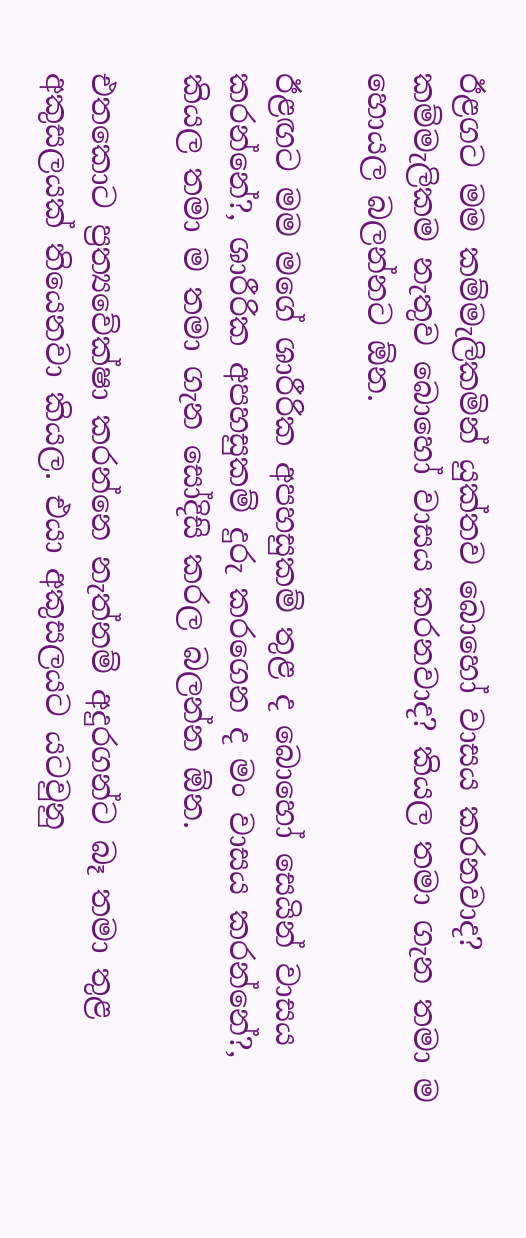ඊළගට මම කම්මැලිකමින් යුක්තව බොහෝ වාසය කරනවාද? කම්මැලිකම නැතුව බොහෝ වාසය කරනවාද? කියල තමා ගැන තමා ම හොයල බලන්නට ඕන.

ඊළඟට මම මගේ ශාරීරික අපහසුකම් තුළ ද බොහෝ සෙයින් වාසය කරන්නේ?, ශාරීරික අපහසුකම් දුරු කරගෙන ද මං වාසය කරන්නේ?, කියල තමා ම තමා ගැන සෝදිසි කරල බලන්න ඕන.

එතකොට ප්‍රත්‍යවේක්ෂා කරන්නෙ නැත්නම් අදුරගන්ට බෑ තමා තුළ අකුසලයක් තියෙනවා කියල. එයා අකුසලයට යටවුනු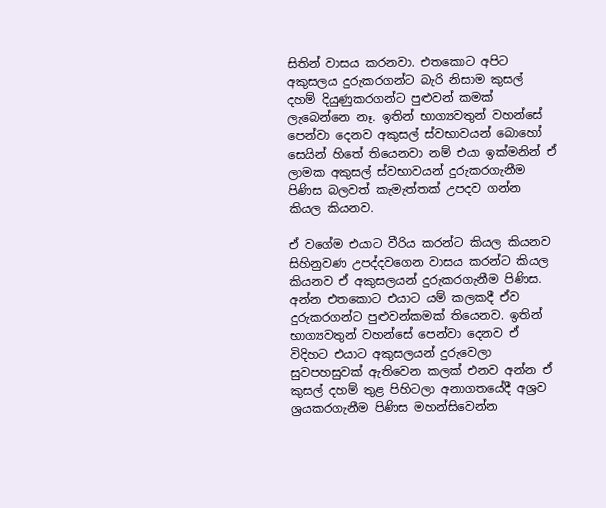සිතින් වාසය කරනවා. එතකොට අපිට අකුසලය දුරුකරගන්ට බැරි නිසාම කුසල් දහම් දියුණුකරගන්ට පුළුවන් කමක් ලැබෙන්නෙ නෑ. ඉතින් භාග්‍යවතුන් වහන්සේ පෙන්වා දෙනව අකුසල් ස්වභාවයන් බොහෝ සෙයින් හිතේ තියෙනවා නම් එයා ඉක්මනින් ඒ ලාමක අකුසල් ස්වභාවයන් දුරුකරගැනීම පිණිස බලවත් කැමැත්තක් උපදව ගන්න කියල කියනව.

ඒ වගේම එයාට වීරිය කරන්ට කියල කියනව සිහිනුවණ උපද්දවගෙන වාසය කරන්ට කියල කියනව ඒ අකුසලයන් දුරුකරගැනීම පිණිස. අන්න එතකොට එයාට යම් කලකදී ඒව දුරුකරගන්ට පුළුවන්කමක් තියෙනව. ඉතින් භාග්‍යවතුන් වහන්සේ පෙන්වා දෙනව ඒ විදිහට එයාට අකුසලයන් දුරුවෙලා සුවපහසුවක් ඇතිවෙන කලක් එනව අන්න ඒ කුසල් දහම් තුළ පිහිටලා අනාගතයේදී අශ්‍රව ශ්‍රයකරගැනීම පිණිස මහන්සිවෙන්න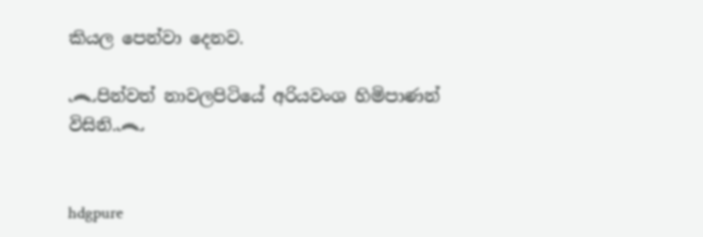කියල පෙන්වා දෙනව.

෴පින්වත් නාවලපිටියේ අරියවංශ හිමිපාණන් විසිනි.෴


hdgpure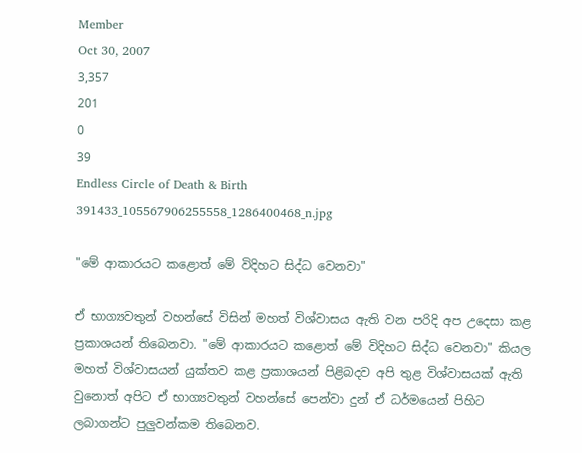Member
Oct 30, 2007
3,357
201
0
39
Endless Circle of Death & Birth
391433_105567906255558_1286400468_n.jpg

"මේ ආකාරයට කළොත් මේ විදිහට සිද්ධ වෙනවා"

ඒ භාග්‍යවතුන් වහන්සේ විසින් මහත් විශ්වාසය ඇති වන පරිදි අප උදෙසා කළ ප්‍රකාශයන් තිබෙනවා. "මේ ආකාරයට කළොත් මේ විදිහට සිද්ධ වෙනවා" කියල මහත් විශ්වාසයන් යුක්තව කළ ප්‍රකාශයන් පිළිබදව අපි තුළ විශ්වාසයක් ඇති වුනොත් අපිට ඒ භාග්‍යවතුන් වහන්සේ පෙන්වා දුන් ඒ ධර්මයෙන් පිහිට ලබාගන්ට පුලුවන්කම තිබෙනව.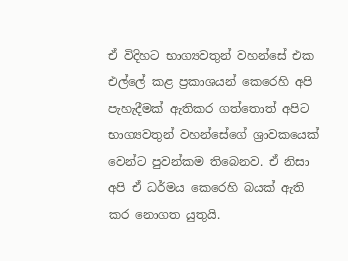ඒ විදිහට භාග්‍යවතුන් වහන්සේ එක එල්ලේ කළ ප්‍රකාශයන් කෙරෙහි අපි පැහැදීමක් ඇතිකර ගත්තොත් අපිට භාග්‍යවතුන් වහන්සේගේ ශ්‍රාවකයෙක් වෙන්ට පුවන්කම තිබෙනව. ඒ නිසා අපි ඒ ධර්මය කෙරෙහි බයක් ඇති කර නොගත යුතුයි.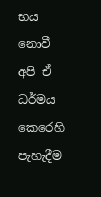භය නොවී අපි ඒ ධර්මය කෙරෙහි පැහැදීම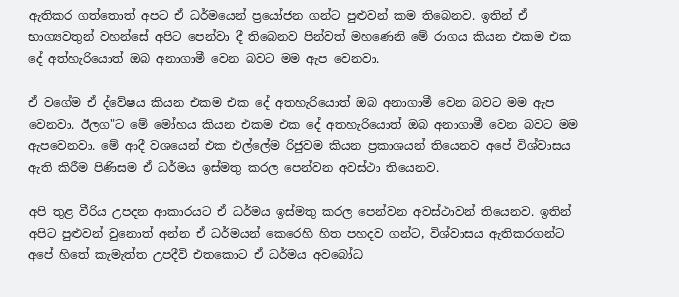ඇතිකර ගත්තොත් අපට ඒ ධර්මයෙන් ප්‍රයෝජන ගන්ට පුළුවන් කම තිබෙනව. ඉතින් ඒ භාග්‍යවතුන් වහන්සේ අපිට පෙන්වා දී තිබෙනව පින්වත් මහණෙනි මේ රාගය කියන එකම එක දේ අත්හැරියොත් ඔබ අනාගාමී වෙන බවට මම ඇප වෙනවා.

ඒ වගේම ඒ ද්වේෂය කියන එකම එක දේ අතහැරියොත් ඔබ අනාගාමී වෙන බවට මම ඇප වෙනවා. ඊලග"ට මේ මෝහය කියන එකම එක දේ අතහැරියොත් ඔබ අනාගාමී වෙන බවට මම ඇපවෙනවා. මේ ආදී වශයෙන් එක එල්ලේම රිජුවම කියන ප්‍රකාශයන් තියෙනව අපේ විශ්වාසය ඇති කිරීම පිණිසම ඒ ධර්මය ඉස්මතු කරල පෙන්වන අවස්ථා තියෙනව.

අපි තුළ වීරිය උපදන ආකාරයට ඒ ධර්මය ඉස්මතු කරල පෙන්වන අවස්ථාවන් තියෙනව. ඉතින් අපිට පුළුවන් වුනොත් අන්න ඒ ධර්මයන් කෙරෙහි හිත පහදව ගන්ට, විශ්වාසය ඇතිකරගන්ට අපේ හිතේ කැමැත්ත උපදීවි එතකොට ඒ ධර්මය අවබෝධ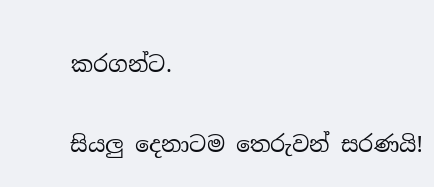කරගන්ට.

සියලු දෙනාටම තෙරුවන් සරණයි!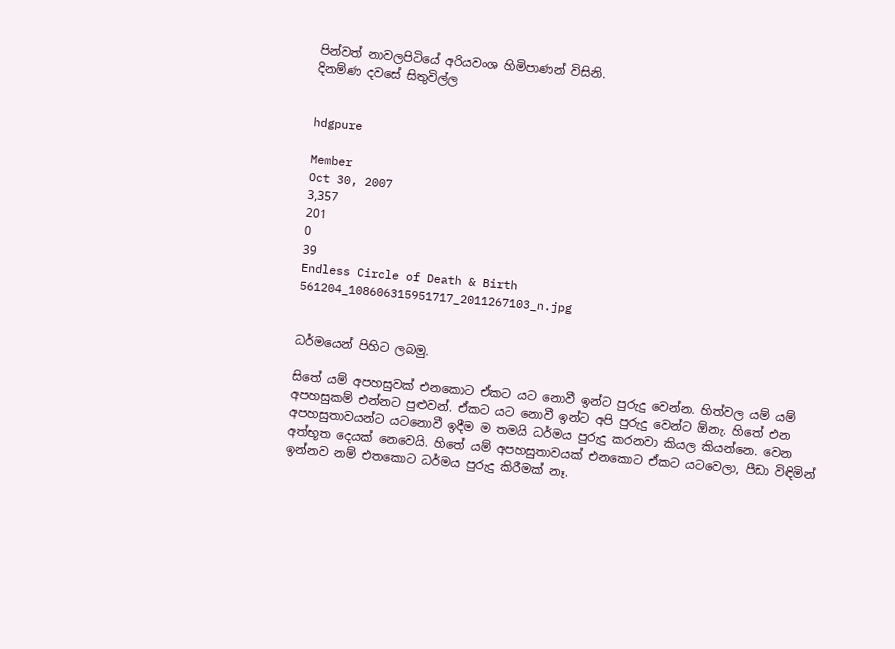පින්වත් නාවලපිටියේ අරියවංශ හිමිපාණන් විසිනි.
දිනම්ණ දවසේ සිතුවිල්ල


hdgpure

Member
Oct 30, 2007
3,357
201
0
39
Endless Circle of Death & Birth
561204_108606315951717_2011267103_n.jpg


ධර්මයෙන් පිහිට ලබමු.

සිතේ යම් අපහසුවක් එනකොට ඒකට යට නොවී ඉන්ට පුරුදු වෙන්න. හිත්වල යම් යම් අපහසුකම් එන්නට පුළුවන්. ඒකට යට නොවී ඉන්ට අපි පුරුදු වෙන්ට ඕනැ. හිතේ එන අපහසුතාවයන්ට යටනොවී ඉදීම ම තමයි ධර්මය පුරුදු කරනවා කියල කියන්නෙ. වෙන අත්භූත දෙයක් නෙවෙයි. හිතේ යම් අපහසුතාවයක් එනකොට ඒකට යටවෙලා, පීඩා විඳිමින් ඉන්නව නම් එතකොට ධර්මය පුරුදු කිරීමක් නෑ.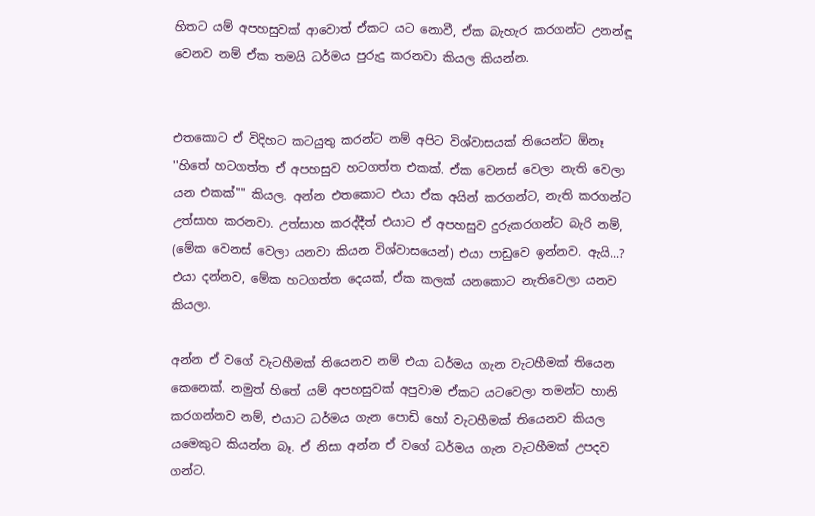හිතට යම් අපහසුවක් ආවොත් ඒකට යට නොවී, ඒක බැහැර කරගන්ට උනන්ඳූ වෙනව නම් ඒක තමයි ධර්මය පුරුදු කරනවා කියල කියන්න.


එතකොට ඒ විදිහට කටයුතු කරන්ට නම් අපිට විශ්වාසයක් තියෙන්ට ඕනෑ ''හිතේ හටගත්ත ඒ අපහසුව හටගත්ත එකක්. ඒක වෙනස් වෙලා නැති වෙලා යන එකක්"" කියල. අන්න එතකොට එයා ඒක අයින් කරගන්ට, නැති කරගන්ට උත්සාහ කරනවා. උත්සාහ කරද්දීත් එයාට ඒ අපහසුව දුරුකරගන්ට බැරි නම්, (මේක වෙනස් වෙලා යනවා කියන විශ්වාසයෙන්) එයා පාඩුවෙ ඉන්නව. ඇයි...? එයා දන්නව, මේක හටගත්ත දෙයක්, ඒක කලක් යනකොට නැතිවෙලා යනව කියලා.

අන්න ඒ වගේ වැටහීමක් තියෙනව නම් එයා ධර්මය ගැන වැටහීමක් තියෙන කෙනෙක්. නමුත් හිතේ යම් අපහසුවක් අපුවාම ඒකට යටවෙලා තමන්ට හානි කරගන්නව නම්, එයාට ධර්මය ගැන පොඩි හෝ වැටහීමක් තියෙනව කියල යමෙකුට කියන්න බෑ. ඒ නිසා අන්න ඒ වගේ ධර්මය ගැන වැටහීමක් උපදව ගන්ට.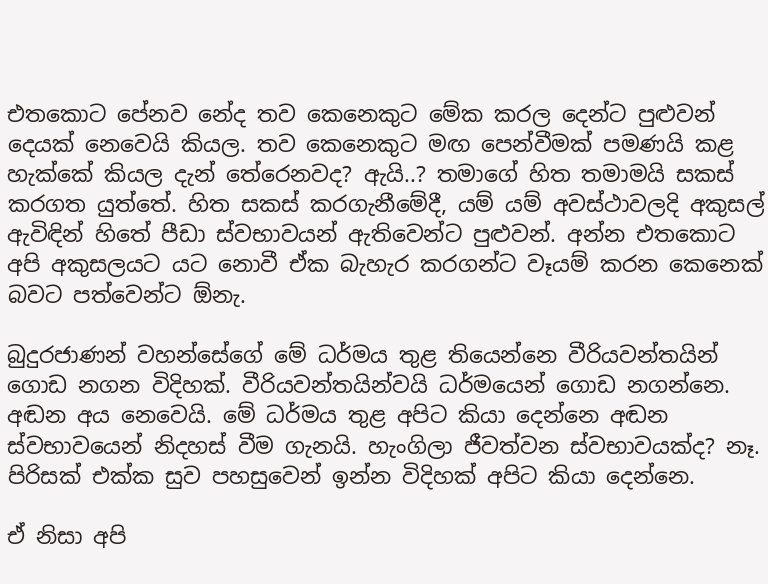එතකොට පේනව නේද තව කෙනෙකුට මේක කරල දෙන්ට පුළුවන් දෙයක් නෙවෙයි කියල. තව කෙනෙකුට මඟ පෙන්වීමක් පමණයි කළ හැක්කේ කියල දැන් තේරෙනවද? ඇයි..? තමාගේ හිත තමාමයි සකස් කරගත යුත්තේ. හිත සකස් කරගැනීමේදී, යම් යම් අවස්ථාවලදි අකුසල් ඇවිඳින් හිතේ පීඩා ස්වභාවයන් ඇතිවෙන්ට පුළුවන්. අන්න එතකොට අපි අකුසලයට යට නොවී ඒක බැහැර කරගන්ට වෑයම් කරන කෙනෙක් බවට පත්වෙන්ට ඕනැ.

බුදුරජාණන් වහන්සේගේ මේ ධර්මය තුළ තියෙන්නෙ වීරියවන්තයින් ගොඩ නගන විදිහක්. වීරියවන්තයින්වයි ධර්මයෙන් ගොඩ නගන්නෙ. අඬන අය නෙවෙයි. මේ ධර්මය තුළ අපිට කියා දෙන්නෙ අඬන ස්වභාවයෙන් නිදහස් වීම ගැනයි. හැංගිලා ජීවත්වන ස්වභාවයක්ද? නෑ. පිරිසක් එක්ක සුව පහසුවෙන් ඉන්න විදිහක් අපිට කියා දෙන්නෙ.

ඒ නිසා අපි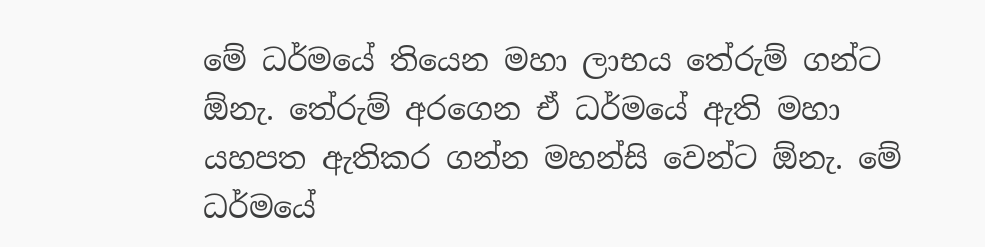මේ ධර්මයේ තියෙන මහා ලාභය තේරුම් ගන්ට ඕනැ. තේරුම් අරගෙන ඒ ධර්මයේ ඇති මහා යහපත ඇතිකර ගන්න මහන්සි වෙන්ට ඕනැ. මේ ධර්මයේ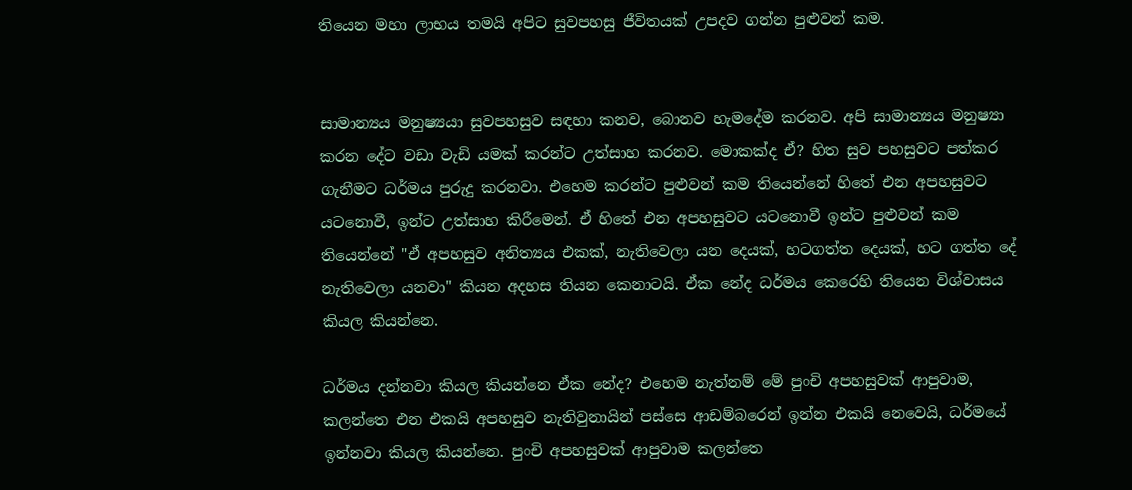තියෙන මහා ලාභය තමයි අපිට සුවපහසු ජීවිතයක් උපදව ගන්න පුළුවන් කම.


සාමාන්‍යය මනුෂ්‍යයා සුවපහසුව සඳහා කනව, බොනව හැමදේම කරනව. අපි සාමාන්‍යය මනුෂ්‍යා කරන දේට වඩා වැඩි යමක් කරන්ට උත්සාහ කරනව. මොකක්ද ඒ? හිත සුව පහසුවට පත්කර ගැනීමට ධර්මය පුරුදු කරනවා. එහෙම කරන්ට පුළුවන් කම තියෙන්නේ හිතේ එන අපහසුවට යටනොවී, ඉන්ට උත්සාහ කිරීමෙන්. ඒ හිතේ එන අපහසුවට යටනොවී ඉන්ට පුළුවන් කම තියෙන්නේ "ඒ අපහසුව අනිත්‍යය එකක්, නැතිවෙලා යන දෙයක්, හටගත්ත දෙයක්, හට ගත්ත දේ නැතිවෙලා යනවා" කියන අදහස තියන කෙනාටයි. ඒක නේද ධර්මය කෙරෙහි තියෙන විශ්වාසය කියල කියන්නෙ.

ධර්මය දන්නවා කියල කියන්නෙ ඒක නේද? එහෙම නැත්නම් මේ පුංචි අපහසුවක් ආපුවාම, කලන්තෙ එන එකයි අපහසුව නැතිවුනායින් පස්සෙ ආඩම්බරෙන් ඉන්න එකයි නෙවෙයි, ධර්මයේ ඉන්නවා කියල කියන්නෙ. පුංචි අපහසුවක් ආපුවාම කලන්තෙ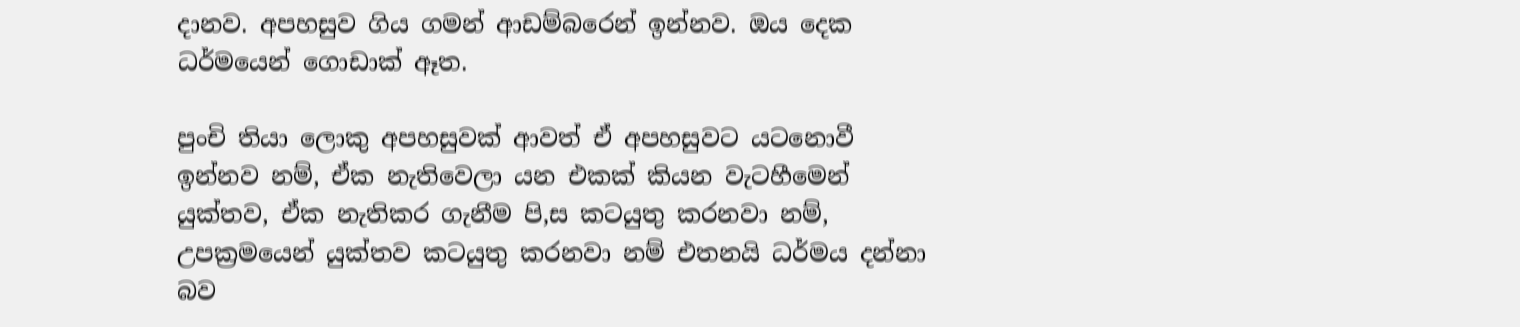දානව. අපහසුව ගිය ගමන් ආඩම්බරෙන් ඉන්නව. ඔය දෙක ධර්මයෙන් ගොඩාක් ඈත.

පුංචි තියා ලොකු අපහසුවක් ආවත් ඒ අපහසුවට යටනොවී ඉන්නව නම්, ඒක නැතිවෙලා යන එකක් කියන වැටහීමෙන් යුක්තව, ඒක නැතිකර ගැනීම පි‚ස කටයුතු කරනවා නම්, උපක්‍රමයෙන් යුක්තව කටයුතු කරනවා නම් එතනයි ධර්මය දන්නා බව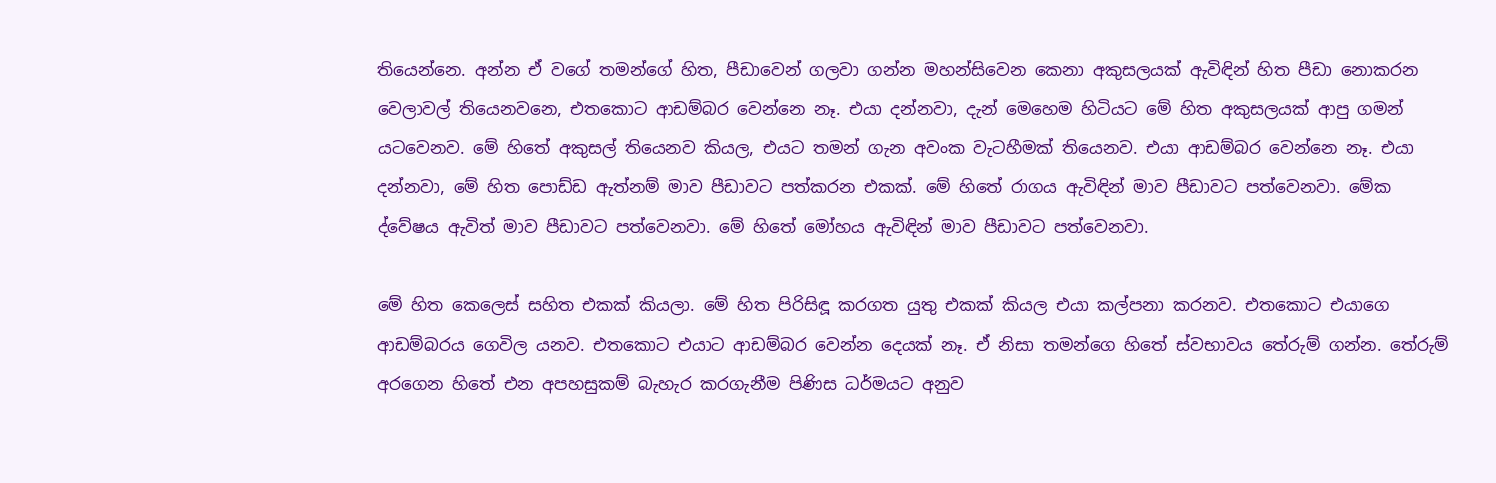තියෙන්නෙ. අන්න ඒ වගේ තමන්ගේ හිත, පීඩාවෙන් ගලවා ගන්න මහන්සිවෙන කෙනා අකුසලයක් ඇවිඳින් හිත පීඩා නොකරන වෙලාවල් තියෙනවනෙ, එතකොට ආඩම්බර වෙන්නෙ නෑ. එයා දන්නවා, දැන් මෙහෙම හිටියට මේ හිත අකුසලයක් ආපු ගමන් යටවෙනව. මේ හිතේ අකුසල් තියෙනව කියල, එයට තමන් ගැන අවංක වැටහීමක් තියෙනව. එයා ආඩම්බර වෙන්නෙ නෑ. එයා දන්නවා, මේ හිත පොඩ්ඩ ඇත්නම් මාව පීඩාවට පත්කරන එකක්. මේ හිතේ රාගය ඇවිඳින් මාව පීඩාවට පත්වෙනවා. මේක ද්වේෂය ඇවිත් මාව පීඩාවට පත්වෙනවා. මේ හිතේ මෝහය ඇවිඳින් මාව පීඩාවට පත්වෙනවා.

මේ හිත කෙලෙස් සහිත එකක් කියලා. මේ හිත පිරිසිඳූ කරගත යුතු එකක් කියල එයා කල්පනා කරනව. එතකොට එයාගෙ ආඩම්බරය ගෙවිල යනව. එතකොට එයාට ආඩම්බර වෙන්න දෙයක් නෑ. ඒ නිසා තමන්ගෙ හිතේ ස්වභාවය තේරුම් ගන්න. තේරුම් අරගෙන හිතේ එන අපහසුකම් බැහැර කරගැනීම පිණිස ධර්මයට අනුව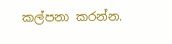කල්පනා කරන්න.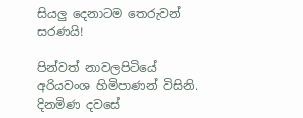සියලු දෙනාටම තෙරුවන් සරණයි!

පින්වත් නාවලපිටියේ අරියවංශ හිමිපාණන් විසිනි.
දිනමිණ දවසේ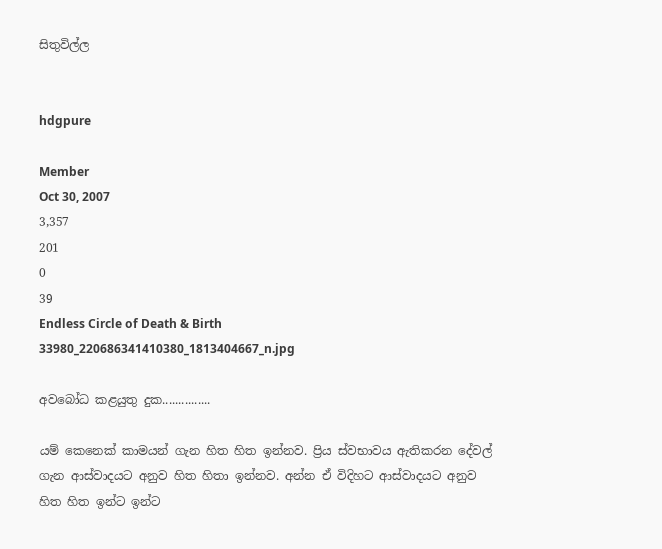සිතුවිල්ල


hdgpure

Member
Oct 30, 2007
3,357
201
0
39
Endless Circle of Death & Birth
33980_220686341410380_1813404667_n.jpg

අවබෝධ කළයුතු දුක...............

යම් කෙනෙක් කාමයන් ගැන හිත හිත ඉන්නව. ප්‍රිය ස්වභාවය ඇතිකරන දේවල් ගැන ආස්වාදයට අනුව හිත හිතා ඉන්නව. අන්න ඒ විදිහට ආස්වාදයට අනුව හිත හිත ඉන්ට ඉන්ට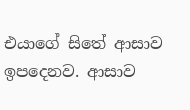එයාගේ සිතේ ආසාව ඉපදෙනව. ආසාව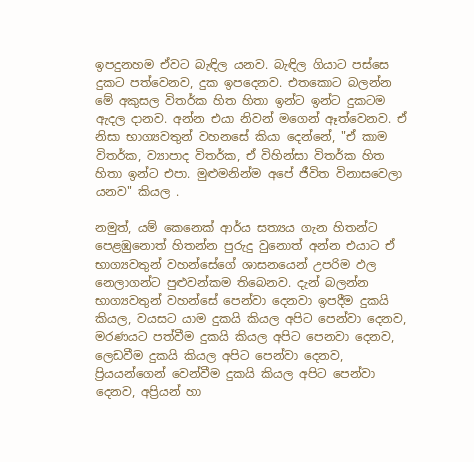ඉපදුනහම ඒවට බැඳිල යනව. බැඳිල ගියාට පස්සෙ දුකට පත්වෙනව, දුක ඉපදෙනව. එතකොට බලන්න මේ අකුසල විතර්ක හිත හිතා ඉන්ට ඉන්ට දුකටම ඇදල දානව. අන්න එයා නිවන් මගෙන් ඈත්වෙනව. ඒ නිසා භාග්‍යවතුන් වහනසේ කියා දෙන්නේ, "ඒ කාම විතර්ක, ව්‍යාපාද විතර්ක, ඒ විහින්සා විතර්ක හිත හිතා ඉන්ට එපා. මුළුමනින්ම අපේ ජීවිත විනාසවෙලා යනව" කියල .

නමුත්, යම් කෙනෙක් ආර්ය සත්‍යය ගැන හිතන්ට පෙළඹුනොත් හිතන්න පුරුදු වුනොත් අන්න එයාට ඒ භාග්‍යවතුන් වහන්සේගේ ශාසනයෙන් උපරිම ඵල නෙලාගන්ට පුළුවන්කම තිබෙනව. දැන් බලන්න භාග්‍යවතුන් වහන්සේ පෙන්වා දෙනවා ඉපදීම දුකයි කියල, වයසට යාම දුකයි කියල අපිට පෙන්වා දෙනව, මරණයට පත්වීම දුකයි කියල අපිට පෙනවා දෙනව, ලෙඩවීම දුකයි කියල අපිට පෙන්වා දෙනව, ප්‍රියයන්ගෙන් වෙන්වීම දුකයි කියල අපිට පෙන්වා දෙනව, අප්‍රියන් හා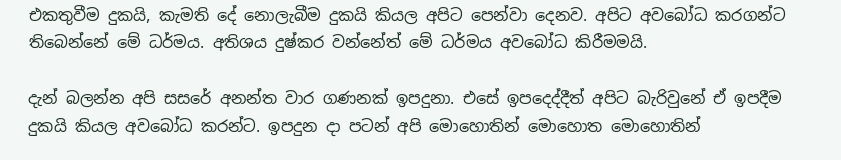එකතුවීම දුකයි, කැමති දේ නොලැබීම දුකයි කියල අපිට පෙන්වා දෙනව. අපිට අවබෝධ කරගන්ට තිබෙන්නේ මේ ධර්මය. අතිශය දුෂ්කර වන්නේත් මේ ධර්මය අවබෝධ කිරීමමයි.

දැන් බලන්න අපි සසරේ අනන්ත වාර ගණනක් ඉපදුනා. එසේ ඉපදෙද්දීත් අපිට බැරිවුනේ ඒ ඉපදීම දුකයි කියල අවබෝධ කරන්ට. ඉපදුන දා පටන් අපි මොහොතින් මොහොත මොහොතින්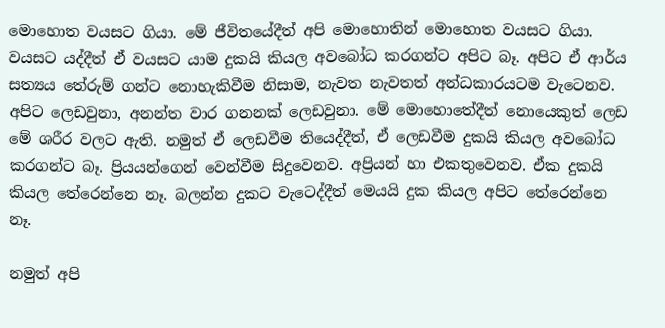මොහොත වයසට ගියා. මේ ජීවිතයේදීත් අපි මොහොතින් මොහොත වයසට ගියා. වයසට යද්දීත් ඒ වයසට යාම දුකයි කියල අවබෝධ කරගන්ට අපිට බෑ. අපිට ඒ ආර්ය සත්‍යය තේරුම් ගන්ට නොහැකිවීම නිසාම, නැවත නැවතත් අන්ධකාරයටම වැටෙනව. අපිට ලෙඩවුනා, අනන්ත වාර ගනනක් ලෙඩවුනා. මේ මොහොතේදීත් නොයෙකුත් ලෙඩ මේ ශරීර වලට ඇති. නමුත් ඒ ලෙඩවීම තියෙද්දීත්, ඒ ලෙඩවීම දුකයි කියල අවබෝධ කරගන්ට බෑ. ප්‍රියයන්ගෙන් වෙන්වීම සිදුවෙනව. අප්‍රියන් හා එකතුවෙනව. ඒක දුකයි කියල තේරෙන්නෙ නෑ. බලන්න දුකට වැටෙද්දීත් මෙයයි දුක කියල අපිට තේරෙන්නෙ නෑ.

නමුත් අපි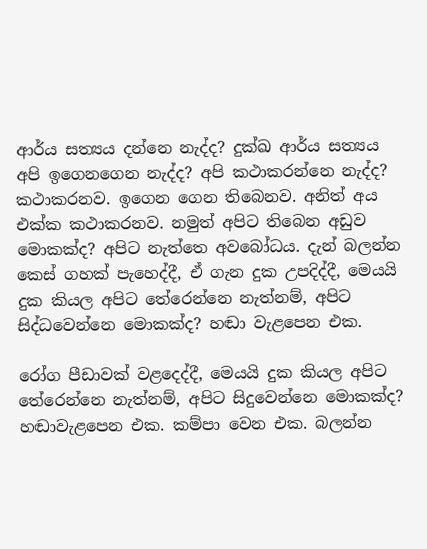ආර්ය සත්‍යය දන්නෙ නැද්ද? දුක්ඛ ආර්ය සත්‍යය අපි ඉගෙනගෙන නැද්ද? අපි කථාකරන්නෙ නැද්ද? කථාකරනව. ඉගෙන ගෙන තිබෙනව. අනිත් අය එක්ක කථාකරනව. නමුත් අපිට තිබෙන අඩුව මොකක්ද? අපිට නැත්තෙ අවබෝධය. දැන් බලන්න කෙස් ගහක් පැහෙද්දී, ඒ ගැන දුක උපදිද්දී, මෙයයි දුක කියල අපිට තේරෙන්නෙ නැත්නම්, අපිට සිද්ධවෙන්නෙ මොකක්ද? හඬා වැළපෙන එක.

රෝග පීඩාවක් වළදෙද්දී, මෙයයි දුක කියල අපිට තේරෙන්නෙ නැත්නම්, අපිට සිදුවෙන්නෙ මොකක්ද? හඬාවැළපෙන එක. කම්පා වෙන එක. බලන්න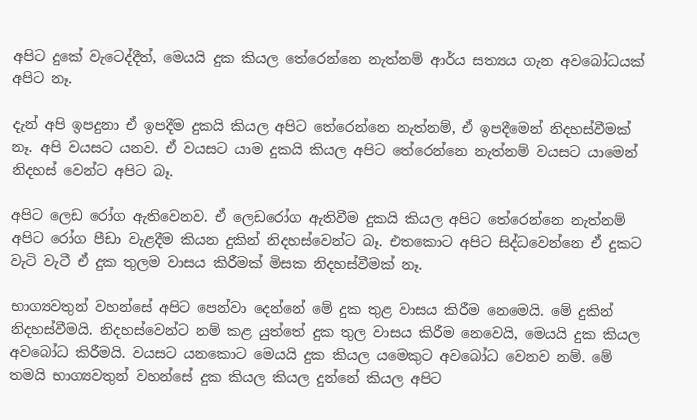අපිට දුකේ වැටෙද්දීත්, මෙයයි දුක කියල තේරෙන්නෙ නැත්නම් ආර්ය සත්‍යය ගැන අවබෝධයක් අපිට නෑ.

දැන් අපි ඉපදුනා ඒ ඉපදීම දුකයි කියල අපිට තේරෙන්නෙ නැත්නම්, ඒ ඉපදීමෙන් නිදහස්වීමක් නෑ. අපි වයසට යනව. ඒ වයසට යාම දුකයි කියල අපිට තේරෙන්නෙ නැත්නම් වයසට යාමෙන් නිදහස් වෙන්ට අපිට බෑ.

අපිට ලෙඩ රෝග ඇතිවෙනව. ඒ ලෙඩරෝග ඇතිවීම දුකයි කියල අපිට තේරෙන්නෙ නැත්නම් අපිට රෝග පීඩා වැළදීම කියන දුකින් නිදහස්වෙන්ට බෑ. එතකොට අපිට සිද්ධවෙන්නෙ ඒ දුකට වැටි වැටී ඒ දුක තුලම වාසය කිරීමක් මිසක නිදහස්වීමක් නෑ.

භාග්‍යවතුන් වහන්සේ අපිට පෙන්වා දෙන්නේ මේ දුක තුළ වාසය කිරීම නෙමෙයි. මේ දුකින් නිදහස්වීමයි. නිදහස්වෙන්ට නම් කළ යුත්තේ දුක තුල වාසය කිරීම නෙවෙයි, මෙයයි දුක කියල අවබෝධ කිරීමයි. වයසට යනකොට මෙයයි දුක කියල යමෙකුට අවබෝධ වෙනව නම්. මේ තමයි භාග්‍යවතුන් වහන්සේ දුක කියල කියල දුන්නේ කියල අපිට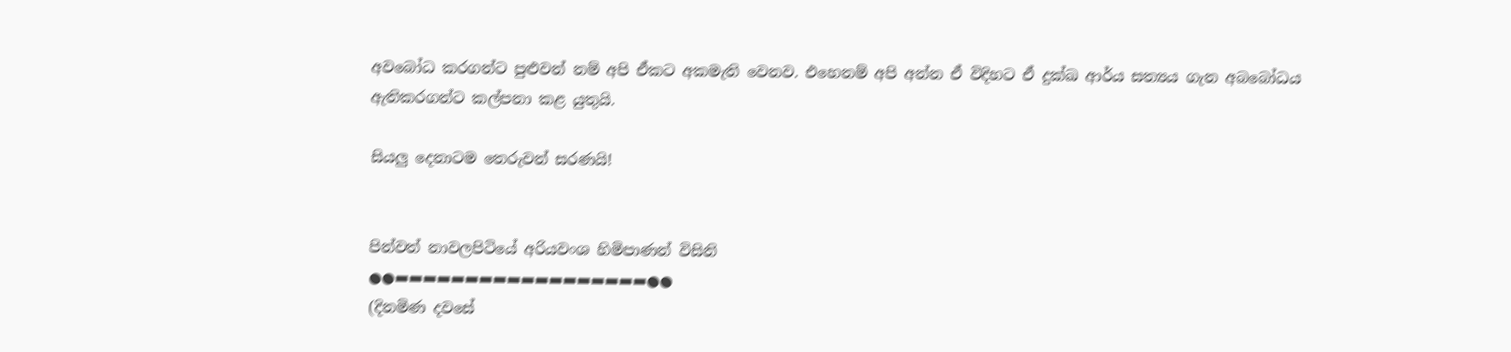අවබෝධ කරගන්ට පුළුවන් නම් අපි ඒකට අකමැති වෙනව. එහෙනම් අපි අන්න ඒ විදිහට ඒ දුක්ඛ ආර්ය සත්‍යය ගැන අබබෝධය ඇතිකරගන්ට කල්පනා කළ යුතුයි.

සියලු දෙනාටම තෙරුවන් සරණයි!


පින්වත් නාවලපිටියේ අරියවංශ හිමිපාණන් විසිනි
●●▬▬▬▬▬▬▬▬▬▬▬▬▬▬▬▬▬▬●●
(දිනමිණ දවසේ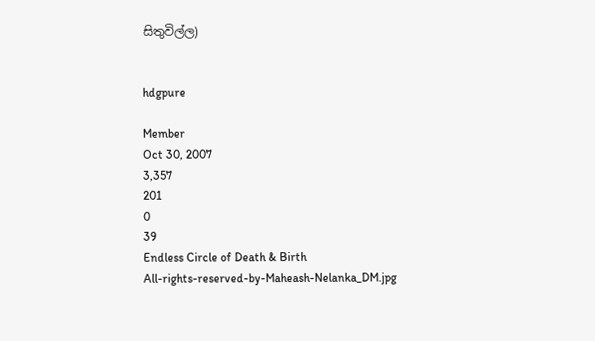සිතුවිල්ල)


hdgpure

Member
Oct 30, 2007
3,357
201
0
39
Endless Circle of Death & Birth
All-rights-reserved-by-Maheash-Nelanka_DM.jpg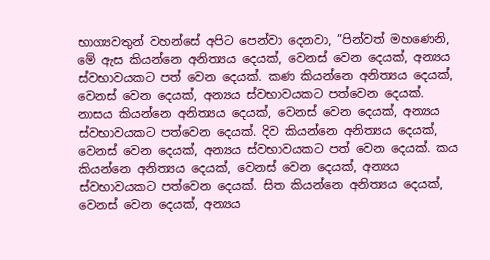භාග්‍යවතුන් වහන්සේ අපිට පෙන්වා දෙනවා, ”පින්වත් මහණෙනි, මේ ඇස කියන්නෙ අනිත්‍යය දෙයක්, වෙනස් වෙන දෙයක්, අන්‍යය ස්වභාවයකට පත් වෙන දෙයක්. කණ කියන්නෙ අනිත්‍යය දෙයක්, වෙනස් වෙන දෙයක්, අන්‍යය ස්වභාවයකට පත්වෙන දෙයක්. නාසය කියන්නෙ අනිත්‍යය දෙයක්, වෙනස් වෙන දෙයක්, අන්‍යය ස්වභාවයකට පත්වෙන දෙයක්. දිව කියන්නෙ අනිත්‍යය දෙයක්, වෙනස් වෙන දෙයක්, අන්‍යය ස්වභාවයකට පත් වෙන දෙයක්. කය කියන්නෙ අනිත්‍යය දෙයක්, වෙනස් වෙන දෙයක්, අන්‍යය ස්වභාවයකට පත්වෙන දෙයක්. සිත කියන්නෙ අනිත්‍යය දෙයක්, වෙනස් වෙන දෙයක්, අන්‍යය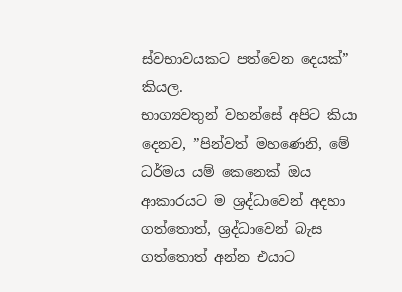ස්වභාවයකට පත්වෙන දෙයක්” කියල.
භාග්‍යවතුන් වහන්සේ අපිට කියා දෙනව, ”පින්වත් මහණෙනි, මේ ධර්මය යම් කෙනෙක් ඔය ආකාරයට ම ශ්‍රද්ධාවෙන් අදහා ගත්තොත්, ශ්‍රද්ධාවෙන් බැස ගත්තොත් අන්න එයාට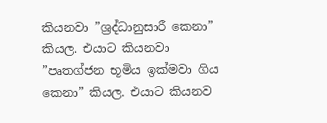කියනවා ”ශ්‍රද්ධානුසාරී කෙනා” කියල. එයාට කියනවා ”පෘතග්ජන භූමිය ඉක්මවා ගිය කෙනා” කියල. එයාට කියනව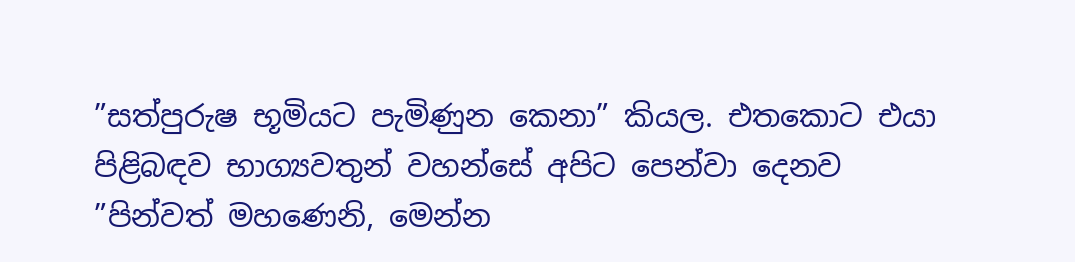”සත්පුරුෂ භූමියට පැමිණුන කෙනා” කියල. එතකොට එයා පිළිබඳව භාග්‍යවතුන් වහන්සේ අපිට පෙන්වා දෙනව ”පින්වත් මහණෙනි, මෙන්න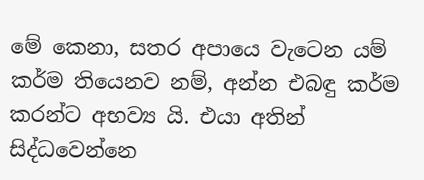මේ කෙනා, සතර අපායෙ වැටෙන යම් කර්ම තියෙනව නම්, අන්න එබඳු කර්ම කරන්ට අභව්‍ය යි. එයා අතින් සිද්ධවෙන්නෙ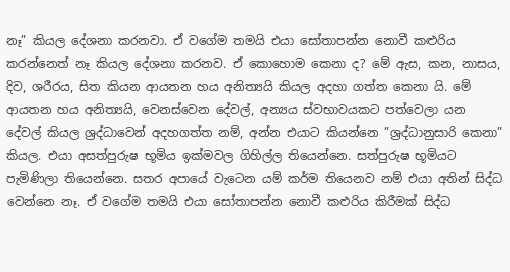නෑ” කියල දේශනා කරනවා. ඒ වගේම තමයි එයා සෝතාපන්න නොවී කළුරිය කරන්නෙත් නෑ කියල දේශනා කරනව. ඒ කොහොම කෙනා ද? මේ ඇස, කන, නාසය, දිව, ශරීරය, සිත කියන ආයතන හය අනිත්‍යයි කියල අදහා ගත්ත කෙනා යි. මේ ආයතන හය අනිත්‍යයි, වෙනස්වෙන දේවල්, අන්‍යය ස්වභාවයකට පත්වෙලා යන දේවල් කියල ශ්‍රද්ධාවෙන් අදහගත්ත නම්, අන්න එයාට කියන්නෙ ”ශ්‍රද්ධානුසාරි කෙනා” කියල. එයා අසත්පුරුෂ භූමිය ඉක්මවල ගිහිල්ල තියෙන්නෙ. සත්පුරුෂ භූමියට පැමිණිලා තියෙන්නෙ. සතර අපායේ වැටෙන යම් කර්ම තියෙනව නම් එයා අතින් සිද්ධ වෙන්නෙ නෑ. ඒ වගේම තමයි එයා සෝතාපන්න නොවී කළුරිය කිරීමක් සිද්ධ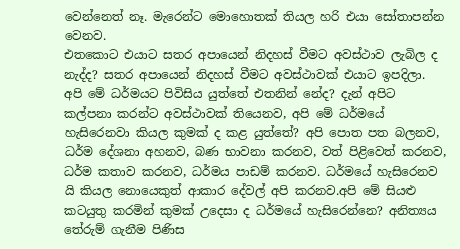වෙන්නෙත් නෑ. මැරෙන්ට මොහොතක් තියල හරි එයා සෝතාපන්න වෙනව.
එතකොට එයාට සතර අපායෙන් නිදහස් වීමට අවස්ථාව ලැබිල ද නැද්ද? සතර අපායෙන් නිදහස් වීමට අවස්ථාවක් එයාට ඉපදිලා. අපි මේ ධර්මයට පිවිසිය යුත්තේ එතනින් නේද? දැන් අපිට කල්පනා කරන්ට අවස්ථාවක් තියෙනව, අපි මේ ධර්මයේ හැසිරෙනවා කියල කුමක් ද කළ යුත්තේ? අපි පොත පත බලනව, ධර්ම දේශනා අහනව, බණ භාවනා කරනව, වත් පිළිවෙත් කරනව, ධර්ම කතාව කරනව, ධර්මය පාඩම් කරනව. ධර්මයේ හැසිරෙනව යි කියල නොයෙකුත් ආකාර දේවල් අපි කරනව.අපි මේ සියළු කටයුතු කරමින් කුමක් උදෙසා ද ධර්මයේ හැසිරෙන්නෙ? අනිත්‍යය තේරුම් ගැනීම පිණිස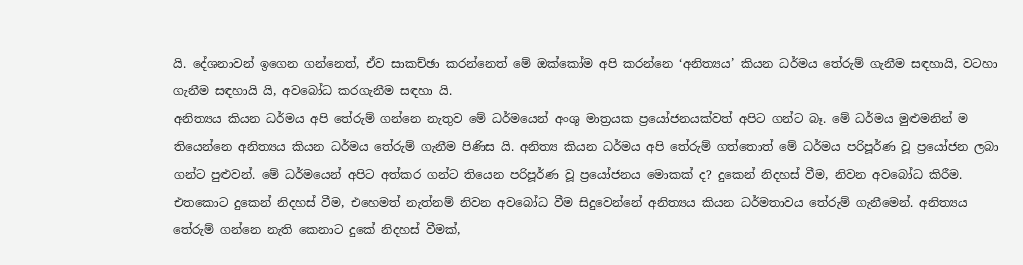යි. දේශනාවන් ඉගෙන ගන්නෙත්, ඒව සාකච්ඡා කරන්නෙත් මේ ඔක්කෝම අපි කරන්නෙ ‘අනිත්‍යය’ කියන ධර්මය තේරුම් ගැනීම සඳහායි, වටහා ගැනීම සඳහායි යි, අවබෝධ කරගැනීම සඳහා යි.
අනිත්‍යය කියන ධර්මය අපි තේරුම් ගන්නෙ නැතුව මේ ධර්මයෙන් අංශු මාත්‍රයක ප්‍රයෝජනයක්වත් අපිට ගන්ට බෑ. මේ ධර්මය මුළුමනින් ම තියෙන්නෙ අනිත්‍යය කියන ධර්මය තේරුම් ගැනීම පිණිස යි. අනිත්‍ය කියන ධර්මය අපි තේරුම් ගත්තොත් මේ ධර්මය පරිපූර්ණ වූ ප්‍රයෝජන ලබා ගන්ට පුළුවන්. මේ ධර්මයෙන් අපිට අත්කර ගන්ට තියෙන පරිපූර්ණ වූ ප්‍රයෝජනය මොකක් ද? දුකෙන් නිදහස් වීම, නිවන අවබෝධ කිරීම. එතකොට දුකෙන් නිදහස් වීම, එහෙමත් නැත්නම් නිවන අවබෝධ වීම සිදුවෙන්නේ අනිත්‍යය කියන ධර්මතාවය තේරුම් ගැනීමෙන්. අනිත්‍යය තේරුම් ගන්නෙ නැති කෙනාට දුකේ නිදහස් වීමක්,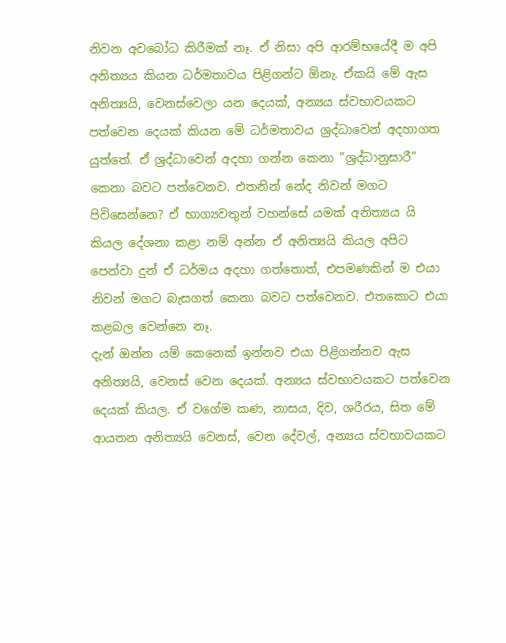නිවන අවබෝධ කිරීමක් නෑ. ඒ නිසා අපි ආරම්භයේදී ම අපි අනිත්‍යය කියන ධර්මතාවය පිළිගන්ට ඕනැ. ඒකයි මේ ඇස අනිත්‍යයි, වෙනස්වෙලා යන දෙයක්, අන්‍යය ස්වභාවයකට පත්වෙන දෙයක් කියන මේ ධර්මතාවය ශ්‍රද්ධාවෙන් අදහාගත යුත්තේ. ඒ ශ්‍රද්ධාවෙන් අදහා ගන්න කෙනා ”ශ්‍රද්ධානුසාරී” කෙනා බවට පත්වෙනව. එතනින් නේද නිවන් මගට පිවිසෙන්නෙ? ඒ භාග්‍යවතුන් වහන්සේ යමක් අනිත්‍යය යි කියල දේශනා කළා නම් අන්න ඒ අනිත්‍යයි කියල අපිට පෙන්වා දුන් ඒ ධර්මය අදහා ගත්තොත්, එපමණකින් ම එයා නිවන් මගට බැසගත් කෙනා බවට පත්වෙනව. එතකොට එයා කළබල වෙන්නෙ නෑ.
දැන් ඔන්න යම් කෙනෙක් ඉන්නව එයා පිළිගන්නව ඇස අනිත්‍යයි, වෙනස් වෙන දෙයක්. අන්‍යය ස්වභාවයකට පත්වෙන දෙයක් කියල. ඒ වගේම කණ, නාසය, දිව, ශරීරය, සිත මේ ආයතන අනිත්‍යයි වෙනස්, වෙන දේවල්, අන්‍යය ස්වභාවයකට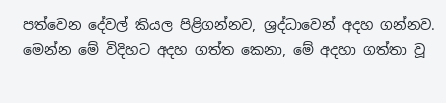පත්වෙන දේවල් කියල පිළිගන්නව, ශ්‍රද්ධාවෙන් අදහ ගන්නව. මෙන්න මේ විදිහට අදහ ගත්ත කෙනා, මේ අදහා ගත්තා වූ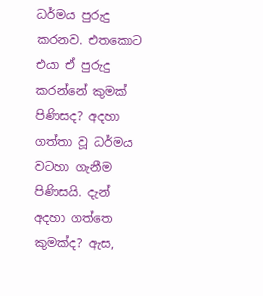ධර්මය පුරුදු කරනව. එතකොට එයා ඒ පුරුදු කරන්නේ කුමක් පිණිසද? අදහා ගත්තා වූ ධර්මය වටහා ගැනීම පිණිසයි. දැන් අදහා ගත්තෙ කුමක්ද? ඇස,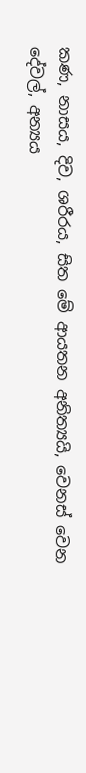කණ, නාසය, දිව, ශරීරය, සිත මේ ආයතන අනිත්‍යයි, වෙනස් වෙන දේවල්, අන්‍යය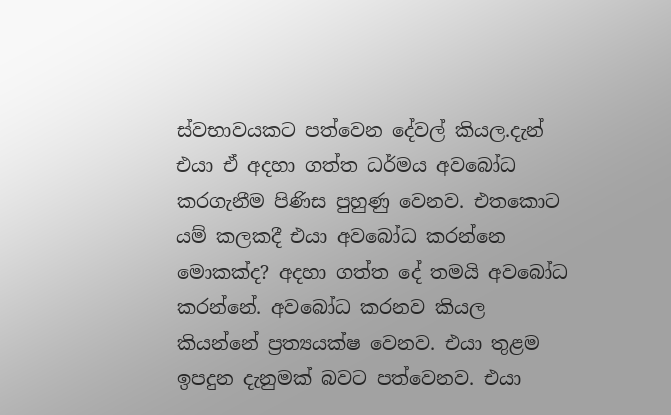ස්වභාවයකට පත්වෙන දේවල් කියල.දැන් එයා ඒ අදහා ගත්ත ධර්මය අවබෝධ කරගැනීම පිණිස පුහුණු වෙනව. එතකොට යම් කලකදී එයා අවබෝධ කරන්නෙ මොකක්ද? අදහා ගත්ත දේ තමයි අවබෝධ කරන්නේ. අවබෝධ කරනව කියල කියන්නේ ප්‍රත්‍යයක්ෂ වෙනව. එයා තුළම ඉපදුන දැනුමක් බවට පත්වෙනව. එයා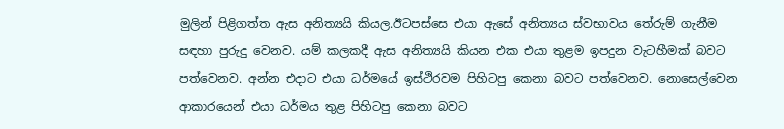මුලින් පිළිගත්ත ඇස අනිත්‍යයි කියල.ඊටපස්සෙ එයා ඇසේ අනිත්‍යය ස්වභාවය තේරුම් ගැනීම සඳහා පුරුදු වෙනව. යම් කලකදී ඇස අනිත්‍යයි කියන එක එයා තුළම ඉපදුන වැටහීමක් බවට පත්වෙනව. අන්න එදාට එයා ධර්මයේ ඉස්ථිරවම පිහිටපු කෙනා බවට පත්වෙනව. නොසෙල්වෙන ආකාරයෙන් එයා ධර්මය තුළ පිහිටපු කෙනා බවට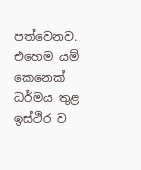පත්වෙනව.
එහෙම යම් කෙනෙක් ධර්මය තුළ ඉස්ථිර ව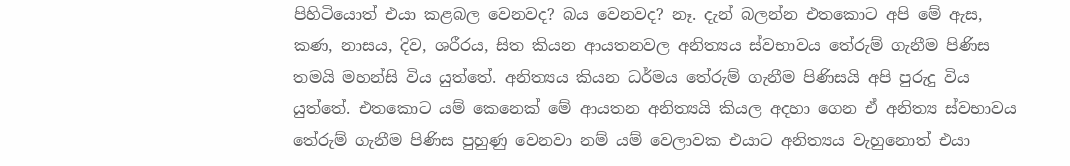පිහිටියොත් එයා කළබල වෙනවද? බය වෙනවද? නෑ. දැන් බලන්න එතකොට අපි මේ ඇස, කණ, නාසය, දිව, ශරීරය, සිත කියන ආයතනවල අනිත්‍යය ස්වභාවය තේරුම් ගැනීම පිණිස තමයි මහන්සි විය යුත්තේ. අනිත්‍යය කියන ධර්මය තේරුම් ගැනීම පිණිසයි අපි පුරුදු විය යුත්තේ. එතකොට යම් කෙනෙක් මේ ආයතන අනිත්‍යයි කියල අදහා ගෙන ඒ අනිත්‍ය ස්වභාවය තේරුම් ගැනීම පිණිස පුහුණු වෙනවා නම් යම් වෙලාවක එයාට අනිත්‍යය වැහුනොත් එයා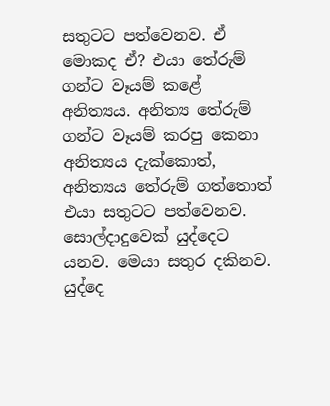සතුටට පත්වෙනව. ඒ මොකද ඒ? එයා තේරුම් ගන්ට වෑයම් කළේ අනිත්‍යය. අනිත්‍ය තේරුම් ගන්ට වෑයම් කරපු කෙනා අනිත්‍යය දැක්කොත්, අනිත්‍යය තේරුම් ගත්තොත් එයා සතුටට පත්වෙනව.
සොල්දාදුවෙක් යුද්දෙට යනව. මෙයා සතුර දකිනව. යුද්දෙ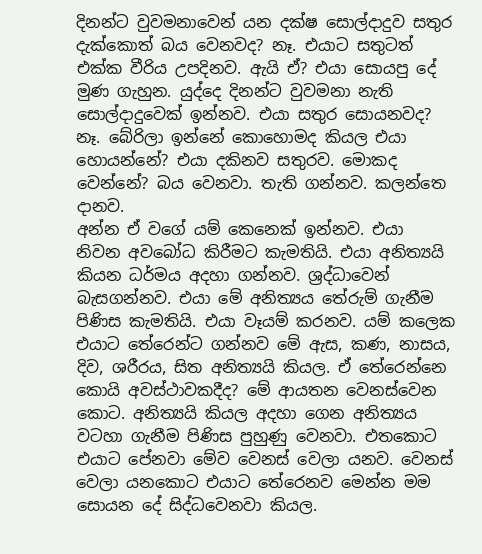දිනන්ට වුවමනාවෙන් යන දක්ෂ සොල්දාදුව සතුර දැක්කොත් බය වෙනවද? නෑ. එයාට සතුටත් එක්ක වීරිය උපදිනව. ඇයි ඒ? එයා සොයපු දේ මුණ ගැහුන. යුද්දෙ දිනන්ට වුවමනා නැති සොල්දාදුවෙක් ඉන්නව. එයා සතුර සොයනවද? නෑ. බේරිලා ඉන්නේ කොහොමද කියල එයා හොයන්නේ? එයා දකිනව සතුරව. මොකද වෙන්නේ? බය වෙනවා. තැති ගන්නව. කලන්තෙ දානව.
අන්න ඒ වගේ යම් කෙනෙක් ඉන්නව. එයා නිවන අවබෝධ කිරීමට කැමතියි. එයා අනිත්‍යයි කියන ධර්මය අදහා ගන්නව. ශ්‍රද්ධාවෙන් බැසගන්නව. එයා මේ අනිත්‍යය තේරුම් ගැනීම පිණිස කැමතියි. එයා වෑයම් කරනව. යම් කලෙක එයාට තේරෙන්ට ගන්නව මේ ඇස, කණ, නාසය, දිව, ශරීරය, සිත අනිත්‍යයි කියල. ඒ තේරෙන්නෙ කොයි අවස්ථාවකදීද? මේ ආයතන වෙනස්වෙන කොට. අනිත්‍යයි කියල අදහා ගෙන අනිත්‍යය වටහා ගැනීම පිණිස පුහුණු වෙනවා. එතකොට එයාට පේනවා මේව වෙනස් වෙලා යනව. වෙනස් වෙලා යනකොට එයාට තේරෙනව මෙන්න මම සොයන දේ සිද්ධවෙනවා කියල.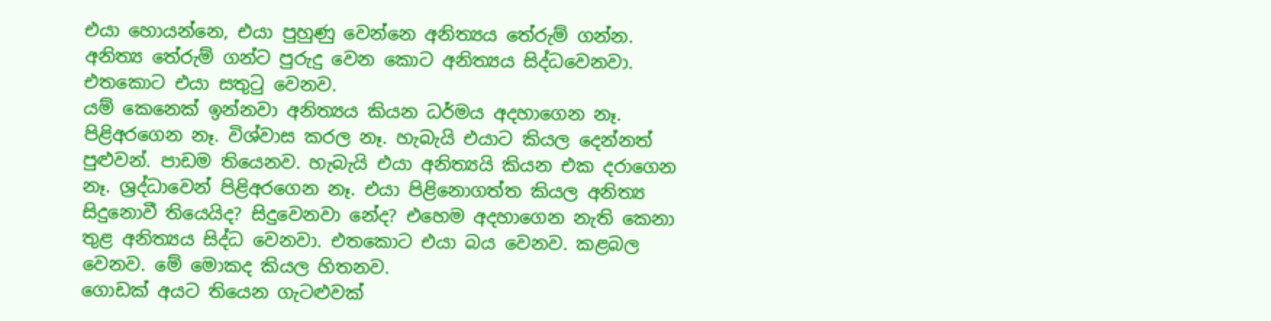එයා හොයන්නෙ, එයා පුහුණු වෙන්නෙ අනිත්‍යය තේරුම් ගන්න. අනිත්‍ය තේරුම් ගන්ට පුරුදු වෙන කොට අනිත්‍යය සිද්ධවෙනවා. එතකොට එයා සතුටු වෙනව.
යම් කෙනෙක් ඉන්නවා අනිත්‍යය කියන ධර්මය අදහාගෙන නෑ. පිළිඅරගෙන නෑ. විශ්වාස කරල නෑ. හැබැයි එයාට කියල දෙන්නත් පුළුවන්. පාඩම තියෙනව. හැබැයි එයා අනිත්‍යයි කියන එක දරාගෙන නෑ. ශ්‍රද්ධාවෙන් පිළිඅරගෙන නෑ. එයා පිළිනොගත්ත කියල අනිත්‍ය සිදුනොවී තියෙයිද? සිදුවෙනවා නේද? එහෙම අදහාගෙන නැති කෙනා තුළ අනිත්‍යය සිද්ධ වෙනවා. එතකොට එයා බය වෙනව. කළබල වෙනව. මේ මොකද කියල හිතනව.
ගොඩක් අයට තියෙන ගැටළුවක්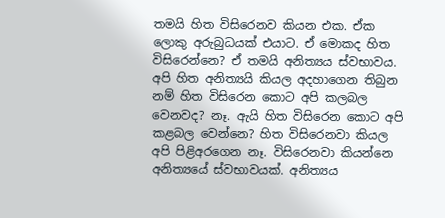තමයි හිත විසිරෙනව කියන එක. ඒක ලොකු අරුබුධයක් එයාට. ඒ මොකද හිත විසිරෙන්නෙ? ඒ තමයි අනිත්‍යය ස්වභාවය. අපි හිත අනිත්‍යයි කියල අදහාගෙන තිබුන නම් හිත විසිරෙන කොට අපි කලබල වෙනවද? නෑ. ඇයි හිත විසිරෙන කොට අපි කළබල වෙන්නෙ? හිත විසිරෙනවා කියල අපි පිළිඅරගෙන නෑ. විසිරෙනවා කියන්නෙ අනිත්‍යයේ ස්වභාවයක්. අනිත්‍යය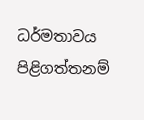ධර්මතාවය පිළිගත්තනම්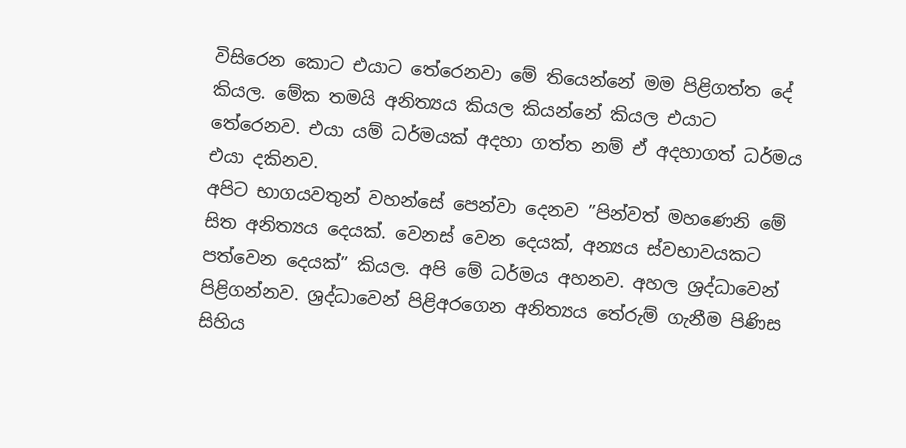විසිරෙන කොට එයාට තේරෙනවා මේ තියෙන්නේ මම පිළිගත්ත දේ කියල. මේක තමයි අනිත්‍යය කියල කියන්නේ කියල එයාට තේරෙනව. එයා යම් ධර්මයක් අදහා ගත්ත නම් ඒ අදහාගත් ධර්මය එයා දකිනව.
අපිට භාගයවතුන් වහන්සේ පෙන්වා දෙනව ”පින්වත් මහණෙනි මේ සිත අනිත්‍යය දෙයක්. වෙනස් වෙන දෙයක්, අන්‍යය ස්වභාවයකට පත්වෙන දෙයක්” කියල. අපි මේ ධර්මය අහනව. අහල ශ්‍රද්ධාවෙන් පිළිගන්නව. ශ්‍රද්ධාවෙන් පිළිඅරගෙන අනිත්‍යය තේරුම් ගැනීම පිණිස සිහිය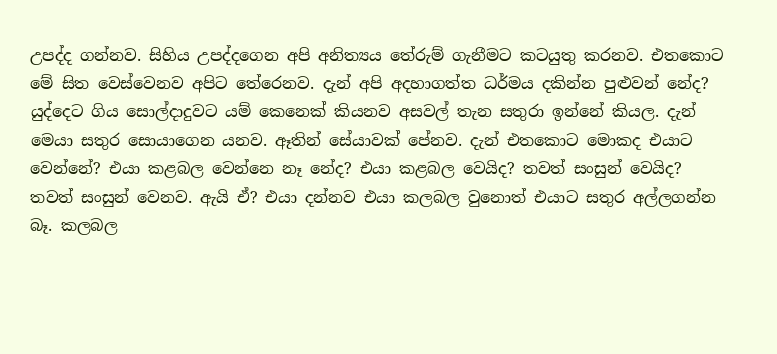උපද්ද ගන්නව. සිහිය උපද්දගෙන අපි අනිත්‍යය තේරුම් ගැනීමට කටයුතු කරනව. එතකොට මේ සිත වෙස්වෙනව අපිට තේරෙනව. දැන් අපි අදහාගත්ත ධර්මය දකින්න පුළුවන් නේද?
යුද්දෙට ගිය සොල්දාදුවට යම් කෙනෙක් කියනව අසවල් තැන සතුරා ඉන්නේ කියල. දැන් මෙයා සතුර සොයාගෙන යනව. ඈතින් සේයාවක් පේනව. දැන් එතකොට මොකද එයාට වෙන්නේ? එයා කළබල වෙන්නෙ නෑ නේද? එයා කළබල වෙයිද? තවත් සංසුන් වෙයිද? තවත් සංසුන් වෙනව. ඇයි ඒ? එයා දන්නව එයා කලබල වුනොත් එයාට සතුර අල්ලගන්න බෑ. කලබල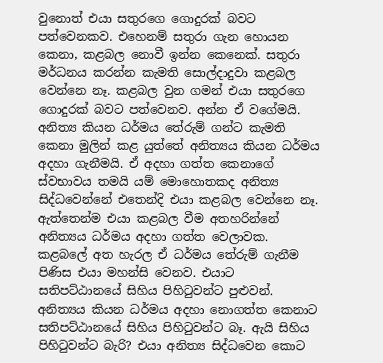වුනොත් එයා සතුරගෙ ගොදුරක් බවට පත්වෙනකව. එහෙනම් සතුරා ගැන හොයන කෙනා, කළබල නොවී ඉන්න කෙනෙක්. සතුරා මර්ධනය කරන්න කැමති සොල්දාදුවා කළබල වෙන්නෙ නෑ. කළබල වුන ගමන් එයා සතුරගෙ ගොදුරක් බවට පත්වෙනව. අන්න ඒ වගේමයි. අනිත්‍ය කියන ධර්මය තේරුම් ගන්ට කැමති කෙනා මුලින් කළ යුත්තේ අනිත්‍යය කියන ධර්මය අදහා ගැනීමයි. ඒ අදහා ගත්ත කෙනාගේ ස්වභාවය තමයි යම් මොහොතකද අනිත්‍ය සිද්ධවෙන්නේ එ‍තෙන්දි එයා කළබල වෙන්නෙ නෑ. ඇත්තෙන්ම එයා කළබල වීම අතහරින්නේ අනිත්‍යය ධර්මය අදහා ගත්ත වෙලාවක. කළබලේ අත හැරල ඒ ධර්මය තේරුම් ගැනීම පිණිස එයා මහන්සි වෙනව. එයාට සතිපට්ඨානයේ සිහිය පිහිටුවන්ට පුළුවන්.
අනිත්‍යය කියන ධර්මය අදහා නොගත්ත කෙනාට සතිපට්ඨානයේ සිහිය පිහිටුවන්ට බෑ. ඇයි සිහිය පිහිටුවන්ට බැරි? එයා අනිත්‍ය සිද්ධවෙන කොට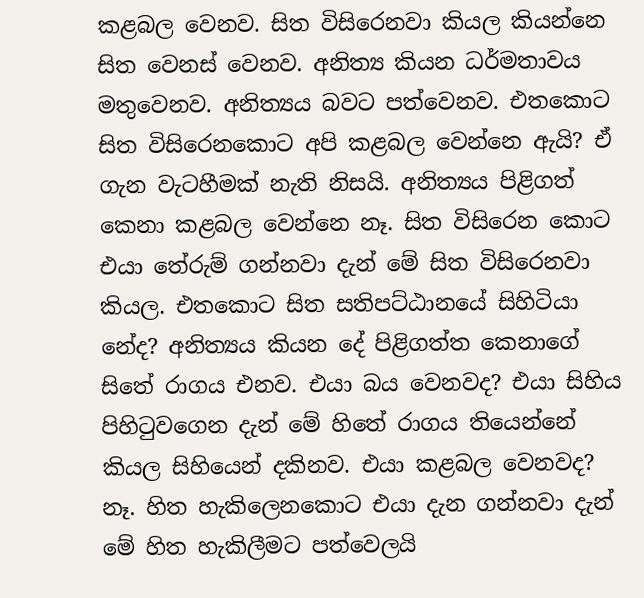කළබල වෙනව. සිත විසිරෙනවා කියල කියන්නෙ සිත වෙනස් වෙනව. අනිත්‍ය කියන ධර්මතාවය මතුවෙනව. අනිත්‍යය බවට පත්වෙනව. එතකොට සිත විසිරෙනකොට අපි කළබල වෙන්නෙ ඇයි? ඒ ගැන වැටහීමක් නැති නිසයි. අනිත්‍යය පිළිගත් කෙනා කළබල වෙන්නෙ නෑ. සිත විසිරෙන කොට එයා තේරුම් ගන්නවා දැන් මේ සිත විසිරෙනවා කියල. එතකොට සිත සතිපට්ඨානයේ සිහිටියා නේද? අනිත්‍යය කියන දේ පිළිගත්ත කෙනාගේ සිතේ රාගය එනව. එයා බය වෙනවද? එයා සිහිය පිහිටුවගෙන දැන් මේ හිතේ රාගය තියෙන්නේ කියල සිහියෙන් දකිනව. එයා කළබල වෙනවද? නෑ. හිත හැකිලෙනකොට එයා දැන ගන්නවා දැන් මේ හිත හැකිලීමට පත්වෙලයි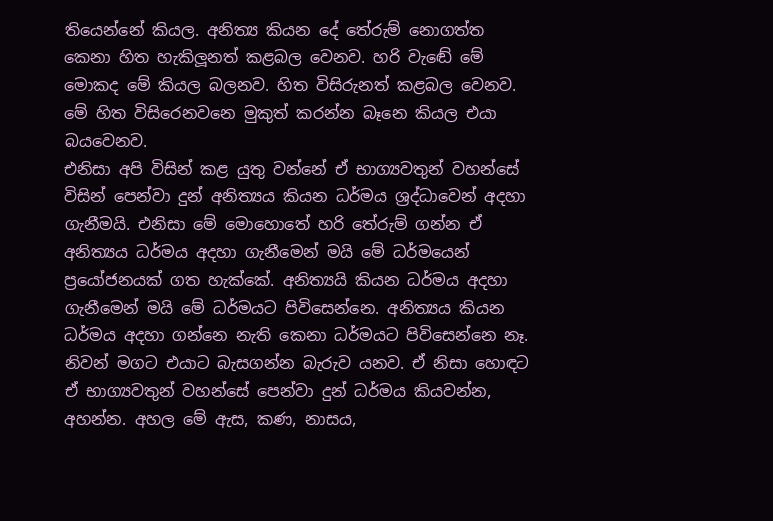තියෙන්නේ කියල. අනිත්‍ය කියන දේ තේරුම් නොගත්ත කෙනා හිත හැකිලූනත් කළබල වෙනව. හරි වැඬේ මේ මොකද මේ කියල බලනව. හිත විසිරුනත් කළබල වෙනව. මේ හිත විසිරෙනවනෙ මුකුත් කරන්න බෑනෙ කියල එයා බයවෙනව.
එනිසා අපි විසින් කළ යුතු වන්නේ ඒ භාග්‍යවතුන් වහන්සේ විසින් පෙන්වා දුන් අනිත්‍යය කියන ධර්මය ශ්‍රද්ධාවෙන් අදහා ගැනීමයි. එනිසා මේ මොහොතේ හරි තේරුම් ගන්න ඒ අනිත්‍යය ධර්මය අදහා ගැනීමෙන් මයි මේ ධර්මයෙන් ප්‍රයෝජනයක් ගත හැක්කේ. අනිත්‍යයි කියන ධර්මය අදහා ගැනීමෙන් මයි මේ ධර්මයට පිවිසෙන්නෙ. අනිත්‍යය කියන ධර්මය අදහා ගන්නෙ නැති කෙනා ධර්මයට පිවිසෙන්නෙ නෑ. නිවන් මගට එයාට බැසගන්න බැරුව යනව. ඒ නිසා හොඳට ඒ භාග්‍යවතුන් වහන්සේ පෙන්වා දුන් ධර්මය කියවන්න, අහන්න. අහල මේ ඇස, කණ, නාසය,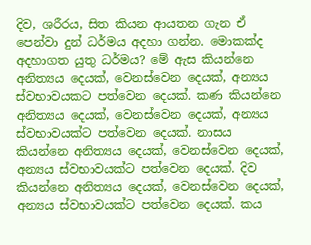දිව, ශරීරය, සිත කියන ආයතන ගැන ඒ පෙන්වා දුන් ධර්මය අදහා ගන්න. මොකක්ද අදහාගත යුතු ධර්මය? මේ ඇස කියන්නෙ අනිත්‍යය දෙයක්, වෙනස්වෙන දෙයක්, අන්‍යය ස්වභාවයකට පත්වෙන දෙයක්. කණ කියන්නෙ අනිත්‍යය දෙයක්, වෙනස්වෙන දෙයක්, අන්‍යය ස්වභාවයක්ට පත්වෙන දෙයක්. නාසය කියන්නෙ අනිත්‍යය දෙයක්, වෙනස්වෙන දෙයක්, අන්‍යය ස්වභාවයක්ට පත්වෙන දෙයක්. දිව කියන්නෙ අනිත්‍යය දෙයක්, වෙනස්වෙන දෙයක්, අන්‍යය ස්වභාවයක්ට පත්වෙන දෙයක්. කය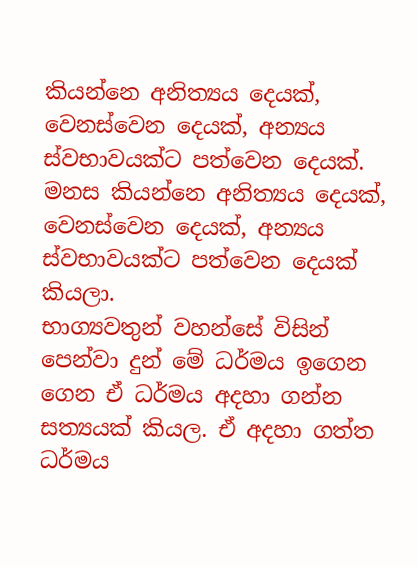කියන්නෙ අනිත්‍යය දෙයක්, වෙනස්වෙන දෙයක්, අන්‍යය ස්වභාවයක්ට පත්වෙන දෙයක්. මනස කියන්නෙ අනිත්‍යය දෙයක්, වෙනස්වෙන දෙයක්, අන්‍යය ස්වභාවයක්ට පත්වෙන දෙයක් කියලා.
භාග්‍යවතුන් වහන්සේ විසින් පෙන්වා දුන් මේ ධර්මය ඉගෙන ගෙන ඒ ධර්මය අදහා ගන්න සත්‍යයක් කියල. ඒ අදහා ගත්ත ධර්මය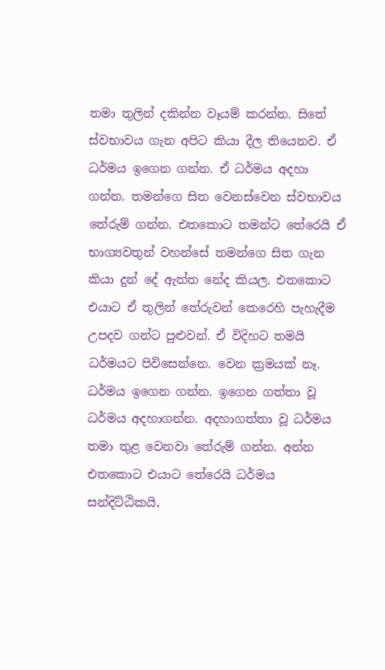තමා තුලින් දකින්න වෑයම් කරන්න. සිතේ ස්වභාවය ගැන අපිට කියා දීල තියෙනව. ඒ ධර්මය ඉගෙන ගන්න. ඒ ධර්මය අදහා ගන්න. තමන්ගෙ සිත වෙනස්වෙන ස්වභාවය තේරුම් ගන්න. එතකොට තමන්ට තේරෙයි ඒ භාග්‍යවතුන් වහන්සේ තමන්ගෙ සිත ගැන කියා දුන් දේ ඇත්ත නේද කියල. එතකොට එයාට ඒ තුලින් තේරුවන් කෙරෙහි පැහැදීම උපදව ගන්ට පුළුවන්. ඒ විදිහට තමයි ධර්මයට පිවිසෙන්නෙ. වෙන ක්‍රමයක් නෑ. ධර්මය ඉගෙන ගන්න. ඉගෙන ගත්තා වූ ධර්මය අදහාගන්න. අදහාගත්තා වූ ධර්මය තමා තුළ වෙනවා තේරුම් ගන්න. අන්න එතකොට එයාට තේරෙයි ධර්මය සන්දිට්ඨිකයි,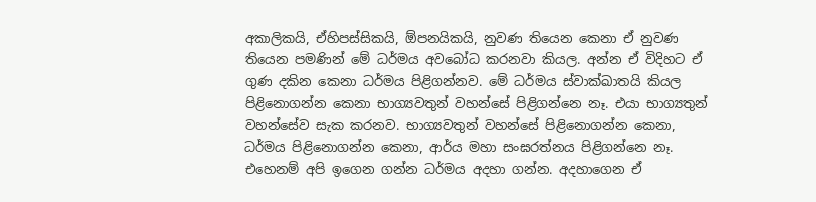අකාලිකයි, ඒහිපස්සිකයි, ඕපනයිකයි, නුවණ තියෙන කෙනා ඒ නුවණ තියෙන පමණින් මේ ධර්මය අවබෝධ කරනවා කියල. අන්න ඒ විදිහට ඒ ගුණ දකින කෙනා ධර්මය පිළිගන්නව. මේ ධර්මය ස්වාක්ඛාතයි කියල පිළිනොගන්න කෙනා භාග්‍යවතුන් වහන්සේ පිළිගන්නෙ නෑ. එයා භාග්‍යතුන් වහන්සේව සැක කරනව. භාග්‍යවතුන් වහන්සේ පිළිනොගන්න කෙනා, ධර්මය පිළිනොගන්න කෙනා, ආර්ය මහා සංඝරත්නය පිළිගන්නෙ නෑ.
එහෙනම් අපි ඉගෙන ගන්න ධර්මය අදහා ගන්න. අදහාගෙන ඒ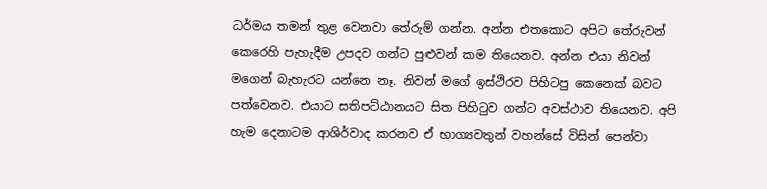ධර්මය තමන් තුළ වෙනවා තේරුම් ගන්න. අන්න එතකොට අපිට තේරුවන් කෙරෙහි පැහැදීම උපදව ගන්ට පුළුවන් කම තියෙනව. අන්න එයා නිවන් මගෙන් බැහැරට යන්නෙ නෑ. නිවන් මගේ ඉස්ථිරව පිහිටපු කෙනෙක් බවට පත්වෙනව. එයාට සතිපට්ඨානයට සිත පිහිටුව ගන්ට අවස්ථාව තියෙනව. අපි හැම දෙනාටම ආශිර්වාද කරනව ඒ භාග්‍යවතුන් වහන්සේ විසින් පෙන්වා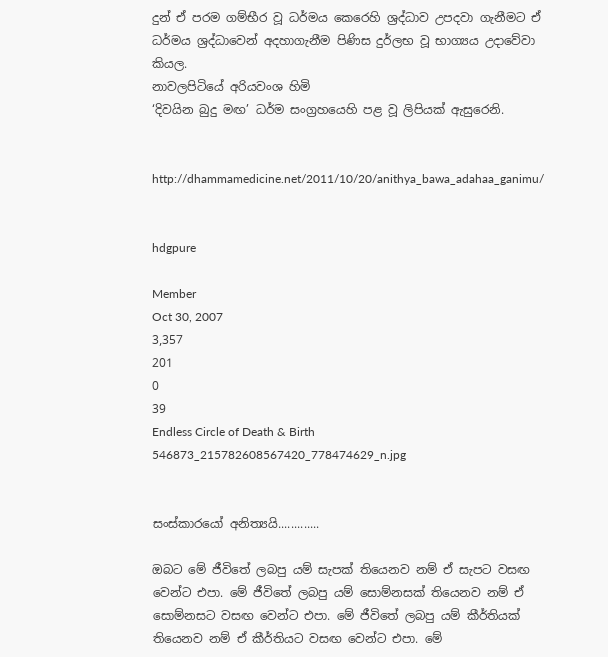දුන් ඒ පරම ගම්භීර වූ ධර්මය කෙරෙහි ශ්‍රද්ධාව උපදවා ගැනීමට ඒ ධර්මය ශ්‍රද්ධාවෙන් අදහාගැනීම පිණිස දුර්ලභ වූ භාග්‍යය උදාවේවා කියල.
නාවලපිටියේ අරියවංශ හිමි
‘දිවයින බුදු මඟ’ ධර්ම සංග්‍රහයෙහි පළ වූ ලිපියක් ඇසුරෙනි.


http://dhammamedicine.net/2011/10/20/anithya_bawa_adahaa_ganimu/


hdgpure

Member
Oct 30, 2007
3,357
201
0
39
Endless Circle of Death & Birth
546873_215782608567420_778474629_n.jpg


සංස්කාරයෝ අනිත්‍යයි.............

ඔබට මේ ජීවිතේ ලබපු යම් සැපක් තියෙනව නම් ඒ සැපට වසඟ වෙන්ට එපා. මේ ජීවිතේ ලබපු යම් සොම්නසක් තියෙනව නම් ඒ සොම්නසට වසඟ වෙන්ට එපා. මේ ජීවිතේ ලබපු යම් කීර්තියක් තියෙනව නම් ඒ කීර්තියට වසඟ වෙන්ට එපා. මේ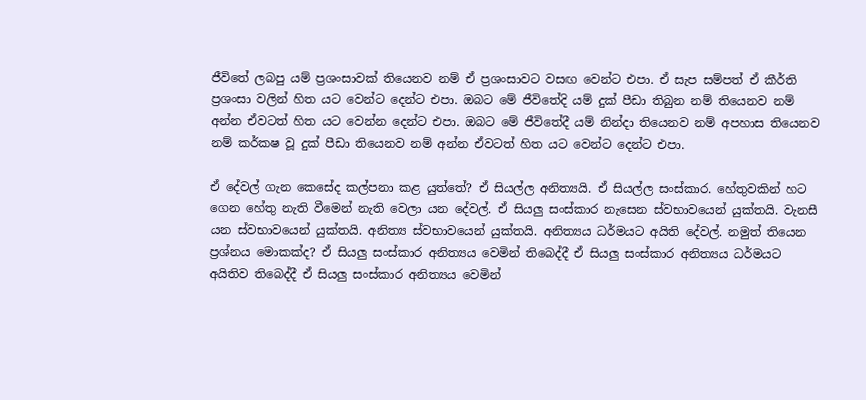ජීවිතේ ලබපු යම් ප්‍රශංසාවක් තියෙනව නම් ඒ ප්‍රශංසාවට වසඟ වෙන්ට එපා. ඒ සැප සම්පත් ඒ කීර්ති ප්‍රශංසා වලින් හිත යට වෙන්ට දෙන්ට එපා. ඔබට මේ ජීවිතේදි යම් දුක් පීඩා තිබුන නම් තියෙනව නම් අන්න ඒවටත් හිත යට වෙන්න දෙන්ට එපා. ඔබට මේ ජීවිතේදී යම් නින්දා තියෙනව නම් අපහාස තියෙනව නම් කර්කෂ වූ දුක් පීඩා තියෙනව නම් අන්න ඒවටත් හිත යට වෙන්ට දෙන්ට එපා.

ඒ දේවල් ගැන කෙසේද කල්පනා කළ යුත්තේ? ඒ සියල්ල අනිත්‍යයි. ඒ සියල්ල සංස්කාර. හේතුවකින් හට ගෙන හේතු නැති වීමෙන් නැති වෙලා යන දේවල්. ඒ සියලු සංස්කාර නැසෙන ස්වභාවයෙන් යුක්තයි. වැනසී යන ස්වභාවයෙන් යුක්තයි. අනිත්‍ය ස්වභාවයෙන් යුක්තයි. අනිත්‍යය ධර්මයට අයිති දේවල්. නමුත් තියෙන ප්‍රශ්නය මොකක්ද? ඒ සියලු සංස්කාර අනිත්‍යය වෙමින් තිබෙද්දී ඒ සියලු සංස්කාර අනිත්‍යය ධර්මයට අයිතිව තිබෙද්දී ඒ සියලු සංස්කාර අනිත්‍යය වෙමින්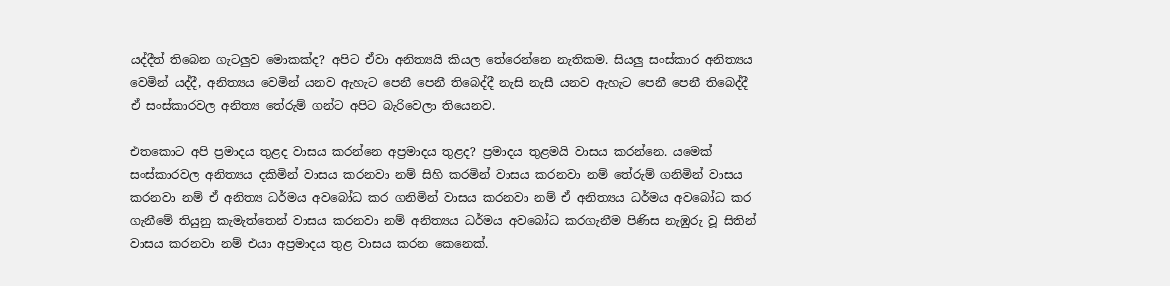යද්දීත් තිබෙන ගැටලුව මොකක්ද? අපිට ඒවා අනිත්‍යයි කියල තේරෙන්නෙ නැතිකම. සියලු සංස්කාර අනිත්‍යය වෙමින් යද්දී, අනිත්‍යය වෙමින් යනව ඇහැට පෙනී පෙනී තිබෙද්දී නැසි නැසී යනව ඇහැට පෙනී පෙනී තිබෙද්දී ඒ සංස්කාරවල අනිත්‍ය තේරුම් ගන්ට අපිට බැරිවෙලා තියෙනව.

එතකොට අපි ප්‍රමාදය තුළද වාසය කරන්නෙ අප්‍රමාදය තුළද? ප්‍රමාදය තුළමයි වාසය කරන්නෙ. යමෙක් සංස්කාරවල අනිත්‍යය දකිමින් වාසය කරනවා නම් සිහි කරමින් වාසය කරනවා නම් තේරුම් ගනිමින් වාසය කරනවා නම් ඒ අනිත්‍ය ධර්මය අවබෝධ කර ගනිමින් වාසය කරනවා නම් ඒ අනිත්‍යය ධර්මය අවබෝධ කර ගැනීමේ තියුනු කැමැත්තෙන් වාසය කරනවා නම් අනිත්‍යය ධර්මය අවබෝධ කරගැනීම පිණිස නැඹුරු වූ සිතින් වාසය කරනවා නම් එයා අප්‍රමාදය තුළ වාසය කරන කෙනෙක්.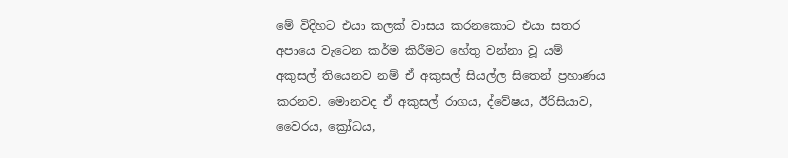මේ විදිහට එයා කලක් වාසය කරනකොට එයා සතර අපායෙ වැටෙන කර්ම කිරීමට හේතු වන්නා වූ යම් අකුසල් තියෙනව නම් ඒ අකුසල් සියල්ල සිතෙන් ප්‍රහාණය කරනව. මොනවද ඒ අකුසල් රාගය, ද්වේෂය, ඊරිසියාව, වෛරය, ක්‍රෝධය,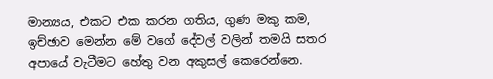මාන්‍යය, එකට එක කරන ගතිය, ගුණ මකු කම, ඉච්ඡාව මෙන්න මේ වගේ දේවල් වලින් තමයි සතර අපායේ වැටීමට හේතු වන අකුසල් කෙරෙන්නෙ.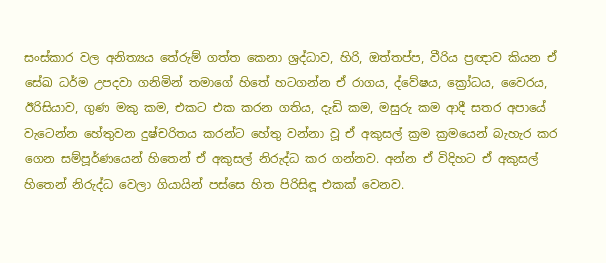සංස්කාර වල අනිත්‍යය තේරුම් ගත්ත කෙනා ශ්‍රද්ධාව, හිරි, ඔත්තප්ප, වීරිය ප්‍රඥාව කියන ඒ සේඛ ධර්ම උපදවා ගනිමින් තමාගේ හිතේ හටගන්න ඒ රාගය, ද්වේෂය, ක්‍රෝධය, වෛරය, ඊරිසියාව, ගුණ මකු කම, එකට එක කරන ගතිය, දැඩි කම, මසුරු කම ආදී සතර අපායේ වැටෙන්න හේතුවන දුෂ්චරිතය කරන්ට හේතු වන්නා වූ ඒ අකුසල් ක්‍රම ක්‍රමයෙන් බැහැර කර ගෙන සම්පූර්ණයෙන් හිතෙන් ඒ අකුසල් නිරුද්ධ කර ගන්නව. අන්න ඒ විදිහට ඒ අකුසල් හිතෙන් නිරුද්ධ වෙලා ගියායින් පස්සෙ හිත පිරිසිඳූ එකක් වෙනව.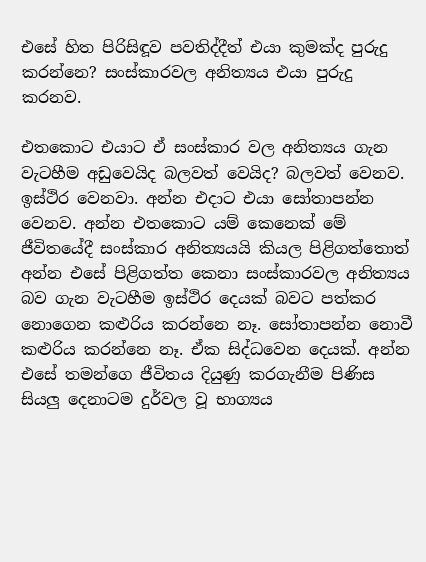එසේ හිත පිරිසිඳූව පවතිද්දීත් එයා කුමක්ද පුරුදු කරන්නෙ? සංස්කාරවල අනිත්‍යය එයා පුරුදු කරනව.

එතකොට එයාට ඒ සංස්කාර වල අනිත්‍යය ගැන වැටහීම අඩුවෙයිද බලවත් වෙයිද? බලවත් වෙනව. ඉස්ථිර වෙනවා. අන්න එදාට එයා සෝතාපන්න වෙනව. අන්න එතකොට යම් කෙනෙක් මේ ජීවිතයේදී සංස්කාර අනිත්‍යයයි කියල පිළිගත්තොත් අන්න එසේ පිළිගත්ත කෙනා සංස්කාරවල අනිත්‍යය බව ගැන වැටහීම ඉස්ථිර දෙයක් බවට පත්කර නොගෙන කළුරිය කරන්නෙ නෑ. සෝතාපන්න නොවී කළුරිය කරන්නෙ නෑ. ඒක සිද්ධවෙන දෙයක්. අන්න එසේ තමන්ගෙ ජීවිතය දියුණු කරගැනීම පිණිස සියලු දෙනාටම දුර්වල වූ භාග්‍යය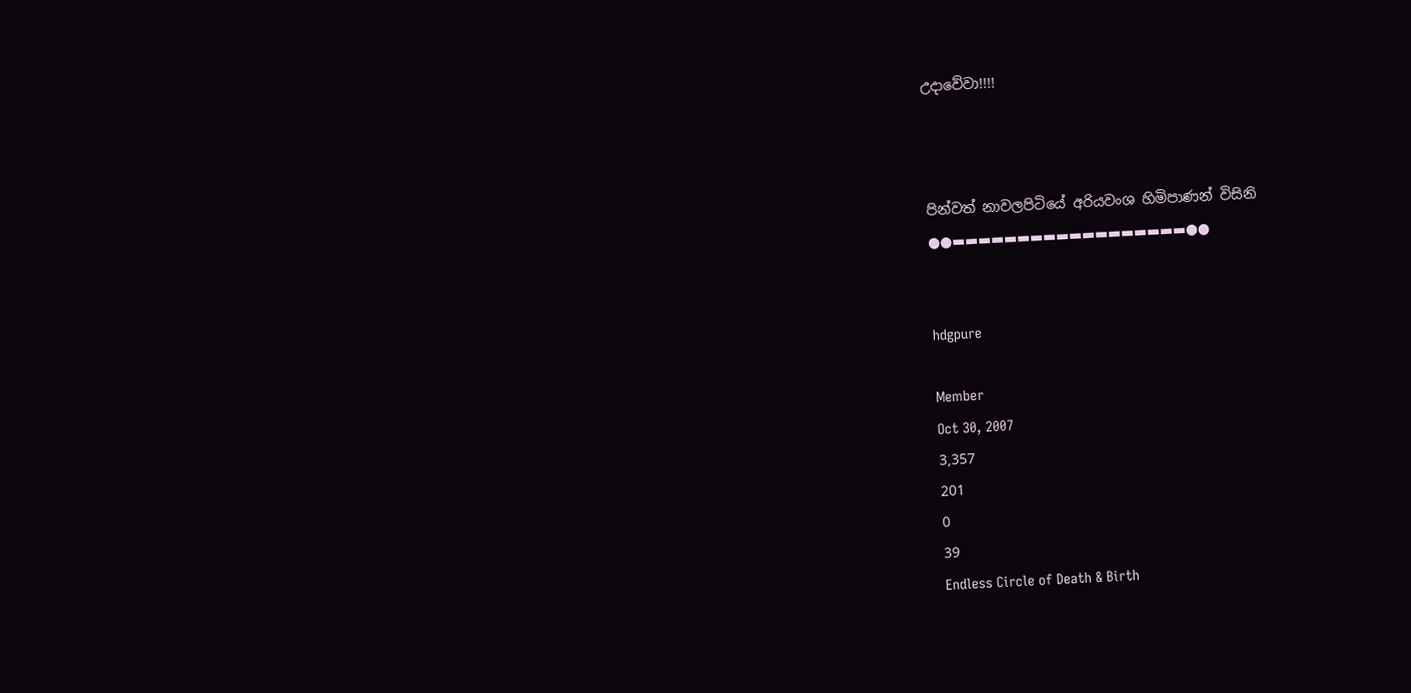උදාවේවා!!!!



පින්වත් නාවලපිටියේ අරියවංශ හිමිපාණන් විසිනි
●●▬▬▬▬▬▬▬▬▬▬▬▬▬▬▬▬▬▬●●


hdgpure

Member
Oct 30, 2007
3,357
201
0
39
Endless Circle of Death & Birth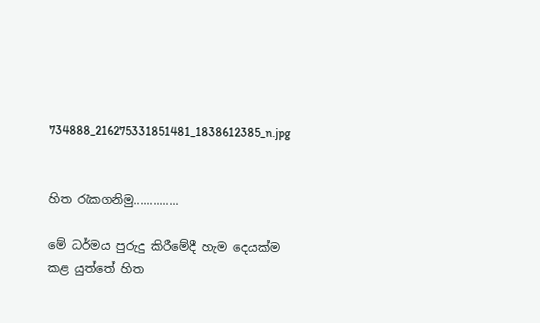734888_216275331851481_1838612385_n.jpg


හිත රැකගනිමු..............

මේ ධර්මය පුරුදු කිරීමේදී හැම දෙයක්ම කළ යුත්තේ හිත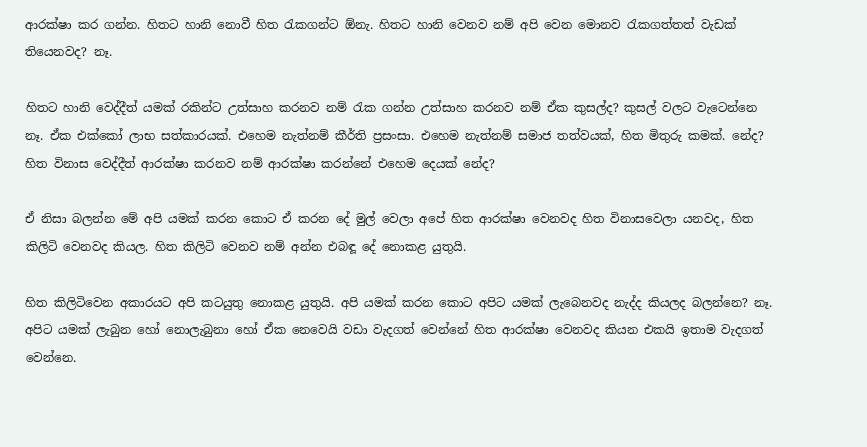ආරක්ෂා කර ගන්න. හිතට හානි නොවී හිත රැකගන්ට ඕනැ. හිතට හානි වෙනව නම් අපි වෙන මොනව රැකගත්තත් වැඩක් තියෙනවද? නෑ.

හිතට හානි වෙද්දීත් යමක් රකින්ට උත්සාහ කරනව නම් රැක ගන්න උත්සාහ කරනව නම් ඒක කුසල්ද? කුසල් වලට වැටෙන්නෙ නෑ. ඒක එක්කෝ ලාභ සත්කාරයක්. එහෙම නැත්නම් කීර්ති ප්‍රසංසා. එහෙම නැත්නම් සමාජ තත්වයක්, හිත මිතුරු කමක්. නේද? හිත විනාස වෙද්දීත් ආරක්ෂා කරනව නම් ආරක්ෂා කරන්නේ එහෙම දෙයක් නේද?

ඒ නිසා බලන්න මේ අපි යමක් කරන කොට ඒ කරන දේ මුල් වෙලා අපේ හිත ආරක්ෂා වෙනවද හිත විනාසවෙලා යනවද, හිත කිලිටි වෙනවද කියල. හිත කිලිටි වෙනව නම් අන්න එබඳූ දේ නොකළ යුතුයි.

හිත කිලිටිවෙන අකාරයට අපි කටයුතු නොකළ යුතුයි. අපි යමක් කරන කොට අපිට යමක් ලැබෙනවද නැද්ද කියලද බලන්නෙ? නෑ. අපිට යමක් ලැබුන හෝ නොලැබුනා හෝ ඒක නෙවෙයි වඩා වැදගත් වෙන්නේ හිත ආරක්ෂා වෙනවද කියන එකයි ඉතාම වැදගත් වෙන්නෙ.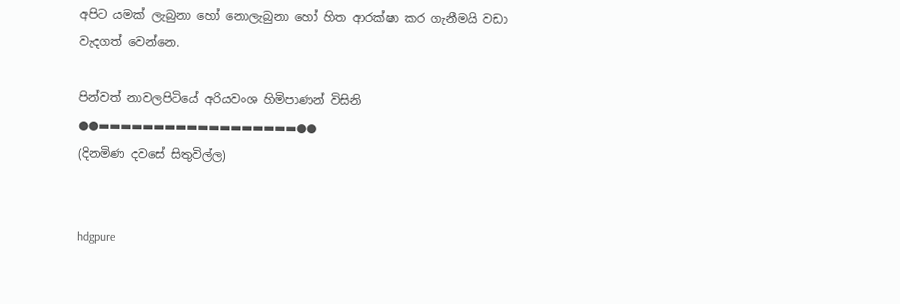අපිට යමක් ලැබුනා හෝ නොලැබුනා හෝ හිත ආරක්ෂා කර ගැනීමයි වඩා වැදගත් වෙන්නෙ.

පින්වත් නාවලපිටියේ අරියවංශ හිමිපාණන් විසිනි
●●▬▬▬▬▬▬▬▬▬▬▬▬▬▬▬▬▬▬●●
(දිනමිණ දවසේ සිතුවිල්ල)


hdgpure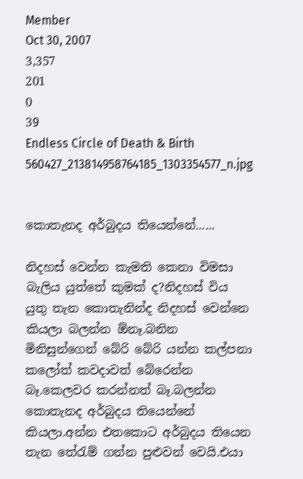Member
Oct 30, 2007
3,357
201
0
39
Endless Circle of Death & Birth
560427_213814958764185_1303354577_n.jpg


කොතැනද අර්බුදය තියෙන්නේ......

නිදහස් වෙන්න කැමති කෙනා විමසා බැලිය යුත්තේ කුමක් ද?නිදහස් විය යුතු තැන කොතැනින්ද නිදහස් වෙන්නෙ කියලා බලන්න ඕනෑ.බනින මිනිසුන්ගෙන් බේරි බේරි යන්න කල්පනා කලෝත් කවදාවත් බේරෙන්න බෑ.කෙලවර කරන්නත් බෑ.බලන්න කොතැනද අර්බුදය තියෙන්නේ කියලා.අන්න එතකොට අර්බුදය තියෙන තැන තේරැම් ගන්න පුළුවන් වෙයි.එයා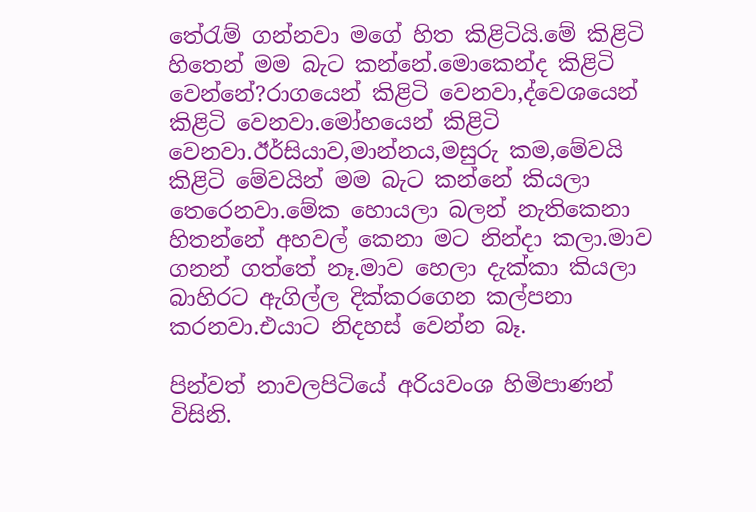තේරැම් ගන්නවා මගේ හිත කිළිටියි.මේ කිළිටි හිතෙන් මම බැට කන්නේ.මොකෙන්ද කිළිටි වෙන්නේ?රාගයෙන් කිළිටි වෙනවා,ද්වෙශයෙන් කිළිටි වෙනවා.මෝහයෙන් කිළිටි වෙනවා.ඊර්සියාව,මාන්නය,මසුරු කම,මේවයි කිළිටි මේවයින් මම බැට කන්නේ කියලා තෙරෙනවා.මේක හොයලා බලන් නැතිකෙනා හිතන්නේ අහවල් කෙනා මට නින්දා කලා.මාව ගනන් ගත්තේ නෑ.මාව හෙලා දැක්කා කියලා බාහිරට ඇගිල්ල දික්කරගෙන කල්පනා කරනවා.එයාට නිදහස් වෙන්න බෑ.

පින්වත් නාවලපිටියේ අරියවංශ හිමිපාණන් විසිනි.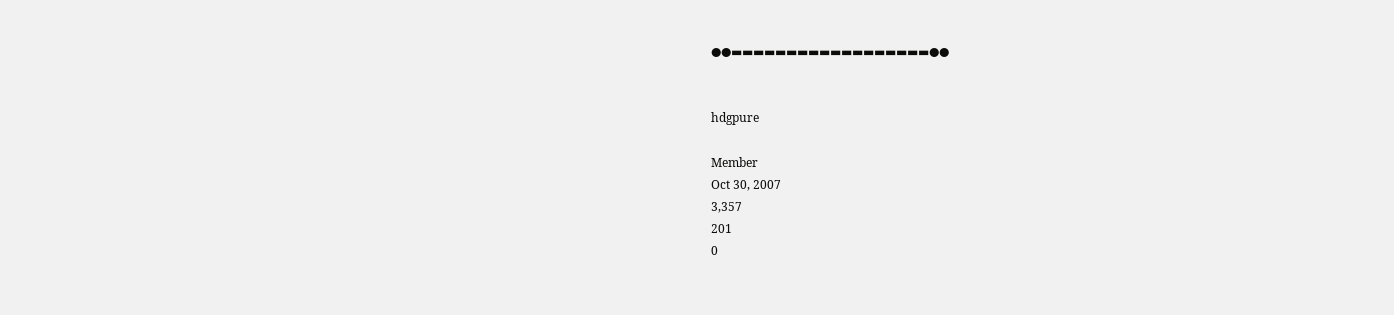●●▬▬▬▬▬▬▬▬▬▬▬▬▬▬▬▬▬▬●●


hdgpure

Member
Oct 30, 2007
3,357
201
0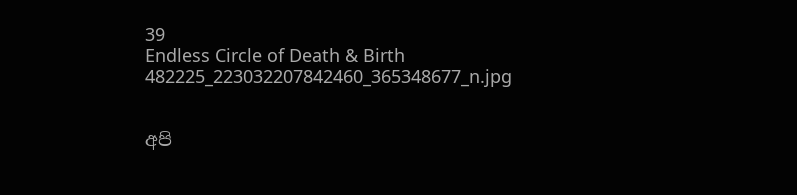39
Endless Circle of Death & Birth
482225_223032207842460_365348677_n.jpg


අපි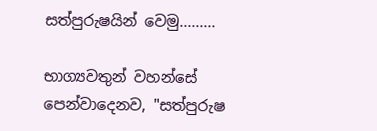සත්පුරුෂයින් වෙමු.........

භාග්‍යවතුන් වහන්සේ පෙන්වාදෙනව, "සත්පුරුෂ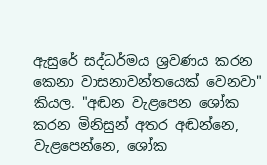ඇසුරේ සද්ධර්මය ශ්‍රවණය කරන කෙනා වාසනාවන්තයෙක් වෙනවා" කියල. "අඬන වැළපෙන ශෝක කරන මිනිසුන් අතර අඬන්නෙ, වැළපෙන්නෙ, ශෝක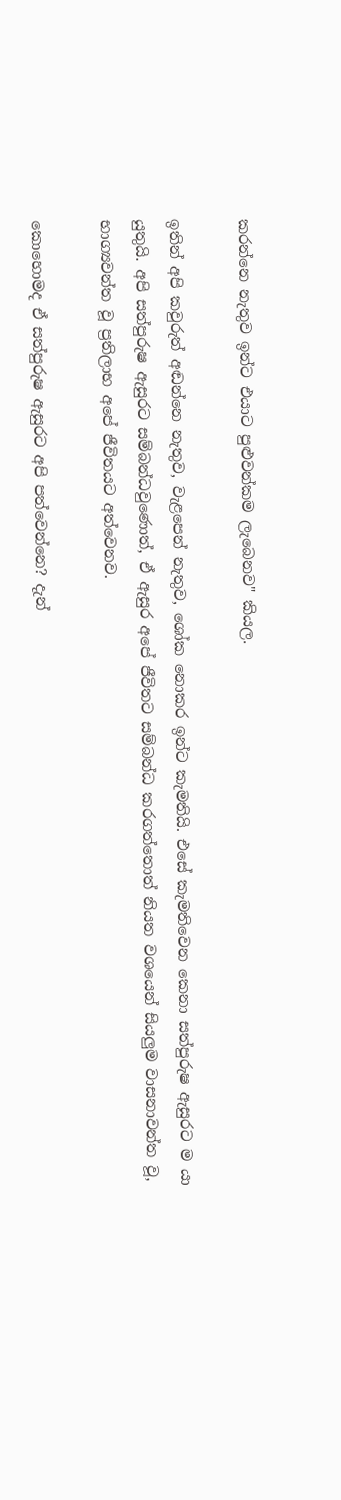කරන්නෙ නැතුව ඉන්ට එයාට පුළුවන්කම ලැබෙනව" කියල.

ඉතින් අපි කවුරුත් අඬන්නෙ නැතුව, වැළපෙන් නැතුව, ශෝක නොකර ඉන්ට කැමතියි. එසේ කැමතිවෙන කෙනා සත්පුරුෂ ඇසුරට ම යා යුතුයි. අපි සත්පුරුෂ ඇසුරට සම්බන්ධවුණොත්, ඒ ඇසුර අපේ ජීවිතට සම්බන්ධ කරගත්තොත් නියත වශයෙන් සියලුම වාසනාවන්ත වූ, භාග්‍යවන්ත වූ ප්‍රතිලාභ අපේ ජීවිතයට අත්වෙනව.

කොහොමද ඒ සත්පුරුෂ ඇසුරට අපි පත්වෙන්නෙ? දැන්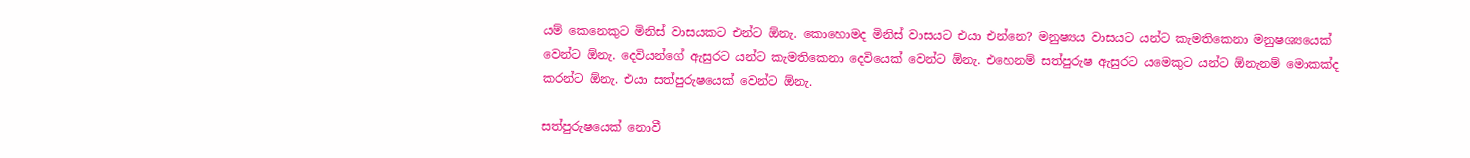යම් කෙනෙකුට මිනිස් වාසයකට එන්ට ඕනැ. කොහොමද මිනිස් වාසයට එයා එන්නෙ? මනුෂ්‍යය වාසයට යන්ට කැමතිකෙනා මනුෂශ්‍යයෙක් වෙන්ට ඕනැ. දෙවියන්ගේ ඇසුරට යන්ට කැමතිකෙනා දෙවියෙක් වෙන්ට ඕනැ. එහෙනම් සත්පුරුෂ ඇසුරට යමෙකුට යන්ට ඕනැනම් මොකක්ද කරන්ට ඕනැ. එයා සත්පුරුෂයෙක් වෙන්ට ඕනැ.

සත්පුරුෂයෙක් නොවී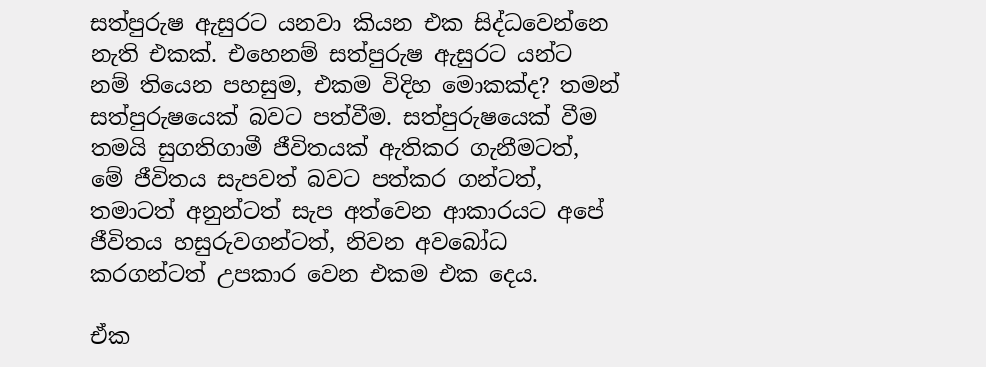සත්පුරුෂ ඇසුරට යනවා කියන එක සිද්ධවෙන්නෙ නැති එකක්. එහෙනම් සත්පුරුෂ ඇසුරට යන්ට නම් තියෙන පහසුම, එකම විදිහ මොකක්ද? තමන් සත්පුරුෂයෙක් බවට පත්වීම. සත්පුරුෂයෙක් වීම තමයි සුගතිගාමී ජීවිතයක් ඇතිකර ගැනීමටත්, මේ ජීවිතය සැපවත් බවට පත්කර ගන්ටත්, තමාටත් අනුන්ටත් සැප අත්වෙන ආකාරයට අපේ ජීවිතය හසුරුවගන්ටත්, නිවන අවබෝධ කරගන්ටත් උපකාර වෙන එකම එක දෙය.

ඒක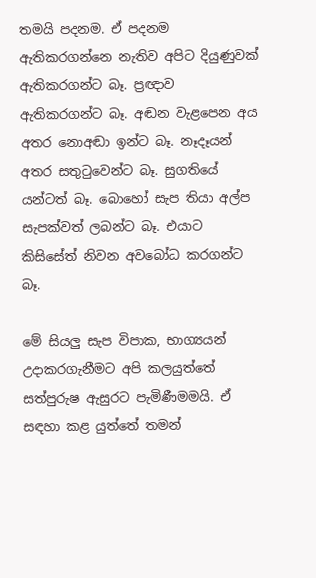තමයි පදනම. ඒ පදනම ඇතිකරගන්නෙ නැතිව අපිට දියුණුවක් ඇතිකරගන්ට බෑ. ප්‍රඥාව ඇතිකරගන්ට බෑ. අඬන වැළපෙන අය අතර නොඅඬා ඉන්ට බෑ. නෑදෑයන් අතර සතුටුවෙන්ට බෑ. සුගතියේ යන්ටත් බෑ. බොහෝ සැප තියා අල්ප සැපක්වත් ලබන්ට බෑ. එයාට කිසිසේත් නිවන අවබෝධ කරගන්ට බෑ.

මේ සියලු සැප විපාක, භාග්‍යයන් උදාකරගැනීමට අපි කලයුත්තේ සත්පුරුෂ ඇසුරට පැමිණීමමයි. ඒ සඳහා කළ යුත්තේ තමන්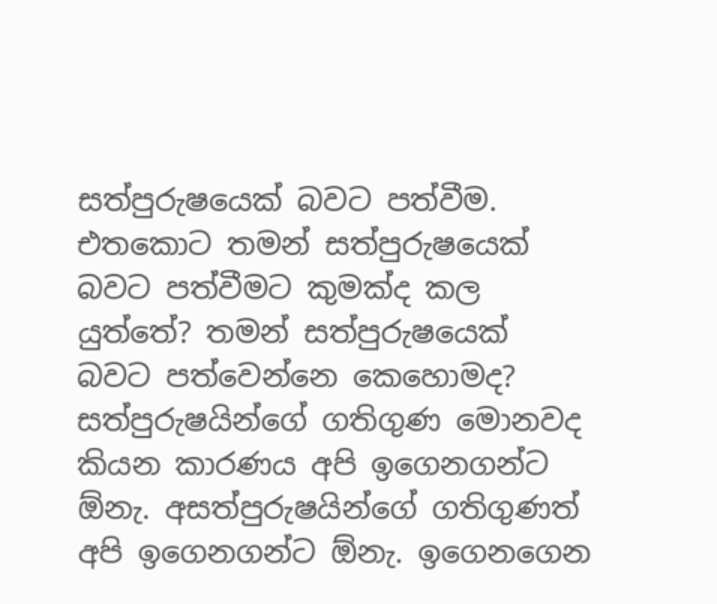සත්පුරුෂයෙක් බවට පත්වීම. එතකොට තමන් සත්පුරුෂයෙක් බවට පත්වීමට කුමක්ද කල යුත්තේ? තමන් සත්පුරුෂයෙක් බවට පත්වෙන්නෙ කෙහොමද? සත්පුරුෂයින්ගේ ගතිගුණ මොනවද කියන කාරණය අපි ඉගෙනගන්ට ඕනැ. අසත්පුරුෂයින්ගේ ගතිගුණත් අපි ඉගෙනගන්ට ඕනැ. ඉගෙනගෙන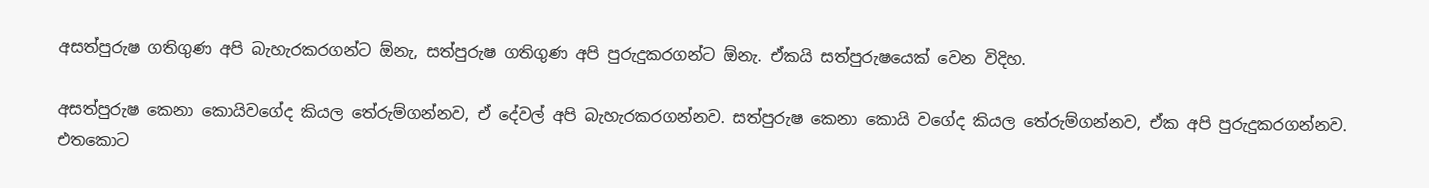අසත්පුරුෂ ගතිගුණ අපි බැහැරකරගන්ට ඕනැ, සත්පුරුෂ ගතිගුණ අපි පුරුදුකරගන්ට ඕනැ. ඒකයි සත්පුරුෂයෙක් වෙන විදිහ.

අසත්පුරුෂ කෙනා කොයිවගේද කියල තේරුම්ගන්නව, ඒ දේවල් අපි බැහැරකරගන්නව. සත්පුරුෂ කෙනා කොයි වගේද කියල තේරුම්ගන්නව, ඒක අපි පුරුදුකරගන්නව. එතකොට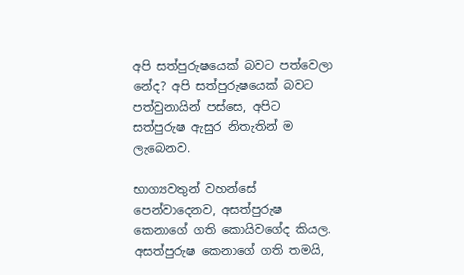අපි සත්පුරුෂයෙක් බවට පත්වෙලා නේද? අපි සත්පුරුෂයෙක් බවට පත්වුනායින් පස්සෙ, අපිට සත්පුරුෂ ඇසුර නිතැතින් ම ලැබෙනව.

භාග්‍යවතුන් වහන්සේ පෙන්වාදෙනව, අසත්පුරුෂ කෙනාගේ ගති කොයිවගේද කියල. අසත්පුරුෂ කෙනාගේ ගති තමයි,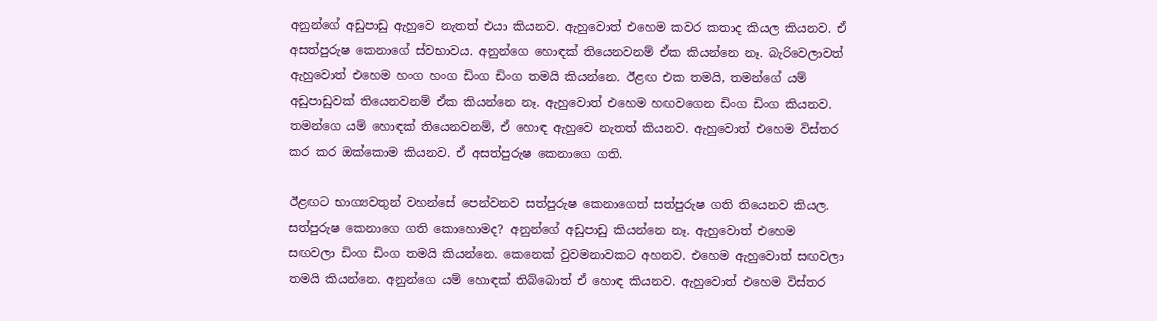අනුන්ගේ අඩුපාඩු ඇහුවෙ නැතත් එයා කියනව. ඇහුවොත් එහෙම කවර කතාද කියල කියනව. ඒ අසත්පුරුෂ කෙනාගේ ස්වභාවය. අනුන්ගෙ හොඳක් තියෙනවනම් ඒක කියන්නෙ නෑ. බැරිවෙලාවත් ඇහුවොත් එහෙම හංග හංග ඩිංග ඩිංග තමයි කියන්නෙ. ඊළඟ එක තමයි, තමන්ගේ යම් අඩුපාඩුවක් තියෙනවනම් ඒක කියන්නෙ නෑ. ඇහුවොත් එහෙම හඟවගෙන ඩිංග ඩිංග කියනව. තමන්ගෙ යම් හොඳක් තියෙනවනම්, ඒ හොඳ ඇහුවෙ නැතත් කියනව. ඇහුවොත් එහෙම විස්තර කර කර ඔක්කොම කියනව. ඒ අසත්පුරුෂ කෙනාගෙ ගති.

ඊළඟට භාග්‍යවතුන් වහන්සේ පෙන්වනව සත්පුරුෂ කෙනාගෙත් සත්පුරුෂ ගති තියෙනව කියල. සත්පුරුෂ කෙනාගෙ ගති කොහොමද? අනුන්ගේ අඩුපාඩු කියන්නෙ නෑ. ඇහුවොත් එහෙම සඟවලා ඩිංග ඩිංග තමයි කියන්නෙ. කෙනෙක් වුවමනාවකට අහනව. එහෙම ඇහුවොත් සඟවලා තමයි කියන්නෙ. අනුන්ගෙ යම් හොඳක් තිබ්බොත් ඒ හොඳ කියනව. ඇහුවොත් එහෙම විස්තර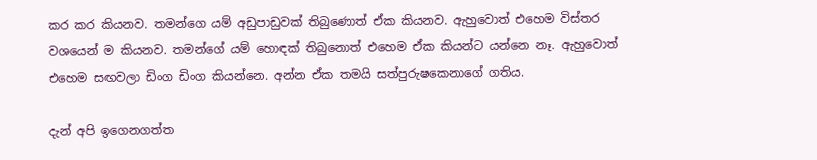කර කර කියනව. තමන්ගෙ යම් අඩුපාඩුවක් තිබුණොත් ඒක කියනව. ඇහුවොත් එහෙම විස්තර වශයෙන් ම කියනව. තමන්ගේ යම් හොඳක් තිබුනොත් එහෙම ඒක කියන්ට යන්නෙ නෑ. ඇහුවොත් එහෙම සඟවලා ඩිංග ඩිංග කියන්නෙ. අන්න ඒක තමයි සත්පුරුෂකෙනාගේ ගතිය.

දැන් අපි ඉගෙනගත්ත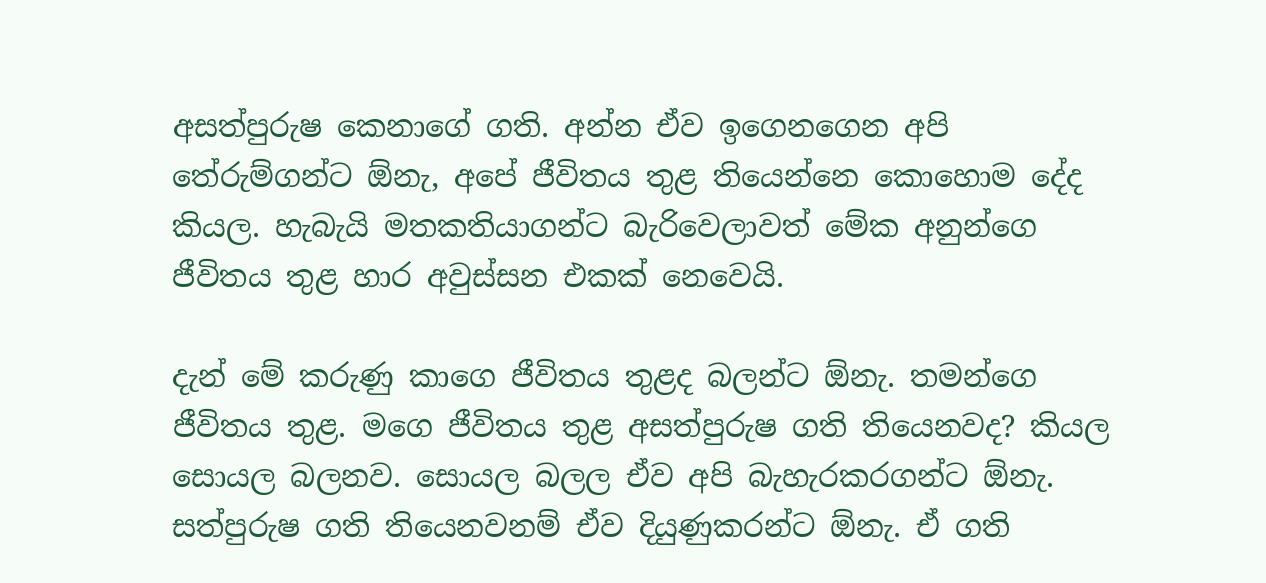අසත්පුරුෂ කෙනාගේ ගති. අන්න ඒව ඉගෙනගෙන අපි තේරුම්ගන්ට ඕනැ, අපේ ජීවිතය තුළ තියෙන්නෙ කොහොම දේද කියල. හැබැයි මතකතියාගන්ට බැරිවෙලාවත් මේක අනුන්ගෙ ජීවිතය තුළ හාර අවුස්සන එකක් නෙවෙයි.

දැන් මේ කරුණු කාගෙ ජීවිතය තුළද බලන්ට ඕනැ. තමන්ගෙ ජීවිතය තුළ. මගෙ ජීවිතය තුළ අසත්පුරුෂ ගති තියෙනවද? කියල සොයල බලනව. සොයල බලල ඒව අපි බැහැරකරගන්ට ඕනැ. සත්පුරුෂ ගති තියෙනවනම් ඒව දියුණුකරන්ට ඕනැ. ඒ ගති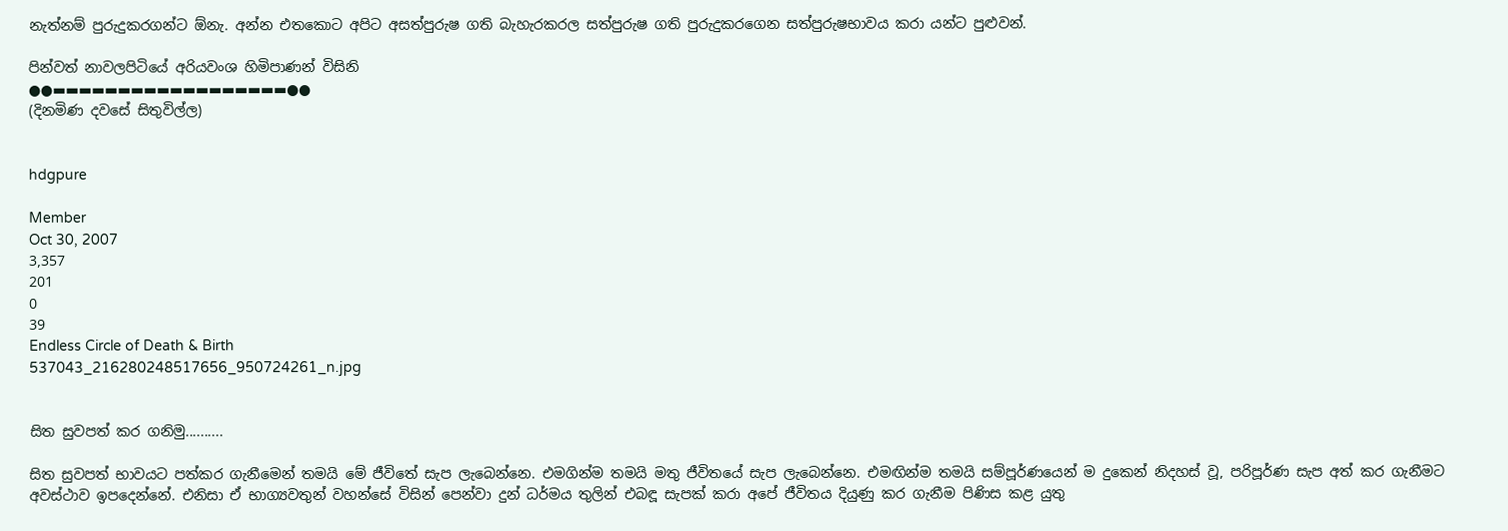නැත්නම් පුරුදුකරගන්ට ඕනැ. අන්න එතකොට අපිට අසත්පුරුෂ ගති බැහැරකරල සත්පුරුෂ ගති පුරුදුකරගෙන සත්පුරුෂභාවය කරා යන්ට පුළුවන්.

පින්වත් නාවලපිටියේ අරියවංශ හිමිපාණන් විසිනි
●●▬▬▬▬▬▬▬▬▬▬▬▬▬▬▬▬▬▬●●
(දිනමිණ දවසේ සිතුවිල්ල)


hdgpure

Member
Oct 30, 2007
3,357
201
0
39
Endless Circle of Death & Birth
537043_216280248517656_950724261_n.jpg


සිත සුවපත් කර ගනිමු..........

සිත සුවපත් භාවයට පත්කර ගැනීමෙන් තමයි මේ ජීවිතේ සැප ලැබෙන්නෙ. එමගින්ම තමයි මතු ජීවිතයේ සැප ලැබෙන්නෙ. එමඟින්ම තමයි සම්පූර්ණයෙන් ම දුකෙන් නිදහස් වූ, පරිපූර්ණ සැප අත් කර ගැනීමට අවස්ථාව ඉපදෙන්නේ. එනිසා ඒ භාග්‍යවතුන් වහන්සේ විසින් පෙන්වා දුන් ධර්මය තුලින් එබඳූ සැපක් කරා අපේ ජීවිතය දියුණු කර ගැනීම පිණිස කළ යුතු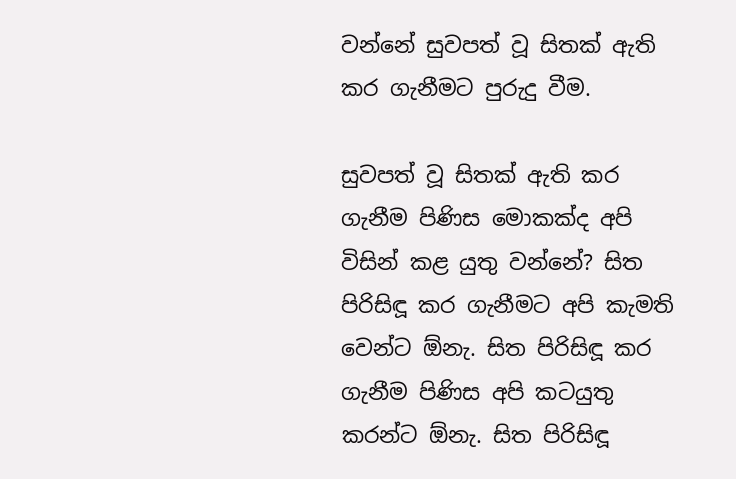වන්නේ සුවපත් වූ සිතක් ඇති කර ගැනීමට පුරුදු වීම.

සුවපත් වූ සිතක් ඇති කර ගැනීම පිණිස මොකක්ද අපි විසින් කළ යුතු වන්නේ? සිත පිරිසිඳූ කර ගැනීමට අපි කැමති වෙන්ට ඕනැ. සිත පිරිසිඳූ කර ගැනීම පිණිස අපි කටයුතු කරන්ට ඕනැ. සිත පිරිසිඳූ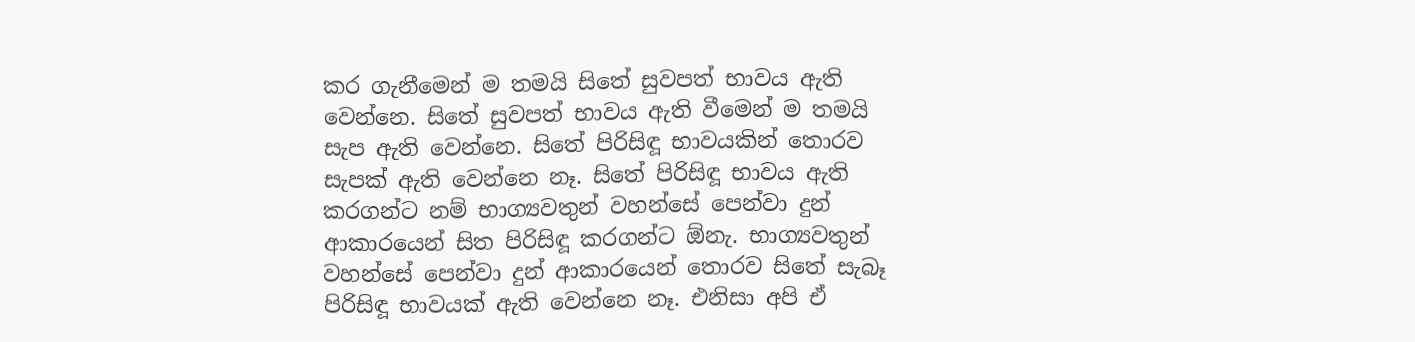කර ගැනීමෙන් ම තමයි සිතේ සුවපත් භාවය ඇති වෙන්නෙ. සිතේ සුවපත් භාවය ඇති වීමෙන් ම තමයි සැප ඇති වෙන්නෙ. සිතේ පිරිසිඳූ භාවයකින් තොරව සැපක් ඇති වෙන්නෙ නෑ. සිතේ පිරිසිඳූ භාවය ඇති කරගන්ට නම් භාග්‍යවතුන් වහන්සේ පෙන්වා දුන් ආකාරයෙන් සිත පිරිසිඳූ කරගන්ට ඕනැ. භාග්‍යවතුන් වහන්සේ පෙන්වා දුන් ආකාරයෙන් තොරව සිතේ සැබෑ පිරිසිඳූ භාවයක් ඇති වෙන්නෙ නෑ. එනිසා අපි ඒ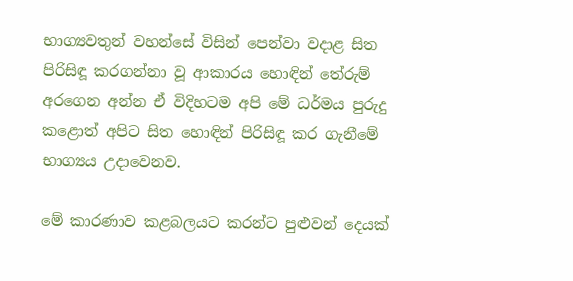භාග්‍යවතුන් වහන්සේ විසින් පෙන්වා වදාළ සිත පිරිසිඳූ කරගන්නා වූ ආකාරය හොඳින් තේරුම් අරගෙන අන්න ඒ විදිහටම අපි මේ ධර්මය පුරුදු කළොත් අපිට සිත හොඳින් පිරිසිඳූ කර ගැනීමේ භාග්‍යය උදාවෙනව.

මේ කාරණාව කළබලයට කරන්ට පුළුවන් දෙයක්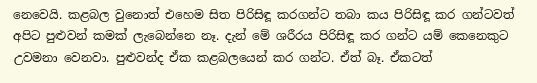නෙවෙයි. කළබල වුනොත් එහෙම සිත පිරිසිඳූ කරගන්ට තබා කය පිරිසිඳූ කර ගන්ටවත් අපිට පුළුවන් කමක් ලැබෙන්නෙ නෑ. දැන් මේ ශරීරය පිරිසිඳූ කර ගන්ට යම් කෙනෙකුට උවමනා වෙනවා. පුළුවන්ද ඒක කළබලයෙන් කර ගන්ට. ඒත් බෑ. ඒකටත්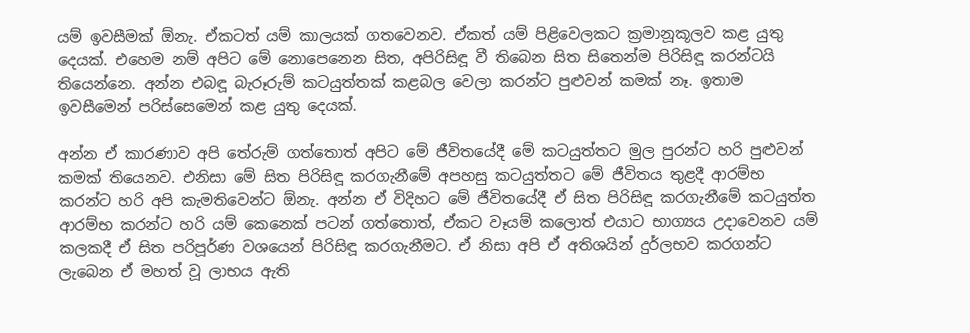යම් ඉවසීමක් ඕනැ. ඒකටත් යම් කාලයක් ගතවෙනව. ඒකත් යම් පිළිවෙලකට ක්‍රමානූකූලව කළ යුතු දෙයක්. එහෙම නම් අපිට මේ නොපෙනෙන සිත, අපිරිසිඳූ වී තිබෙන සිත සිතෙන්ම පිරිසිඳූ කරන්ටයි තියෙන්නෙ. අන්න එබඳූ බැරූරුම් කටයුත්තක් කළබල වෙලා කරන්ට පුළුවන් කමක් නෑ. ඉතාම ඉවසීමෙන් පරිස්සෙමෙන් කළ යුතු දෙයක්.

අන්න ඒ කාරණාව අපි තේරුම් ගත්තොත් අපිට මේ ජීවිතයේදී මේ කටයුත්තට මුල පුරන්ට හරි පුළුවන් කමක් තියෙනව. එනිසා මේ සිත පිරිසිඳූ කරගැනීමේ අපහසු කටයුත්තට මේ ජීවිතය තුළදී ආරම්භ කරන්ට හරි අපි කැමතිවෙන්ට ඕනැ. අන්න ඒ විදිහට මේ ජීවිතයේදී ඒ සිත පිරිසිඳූ කරගැනීමේ කටයුත්ත ආරම්භ කරන්ට හරි යම් කෙනෙක් පටන් ගත්තොත්, ඒකට වෑයම් කලොත් එයාට භාග්‍යය උදාවෙනව යම් කලකදී ඒ සිත පරිපූර්ණ වශයෙන් පිරිසිඳූ කරගැනීමට. ඒ නිසා අපි ඒ අතිශයින් දුර්ලභව කරගන්ට ලැබෙන ඒ මහත් වූ ලාභය ඇති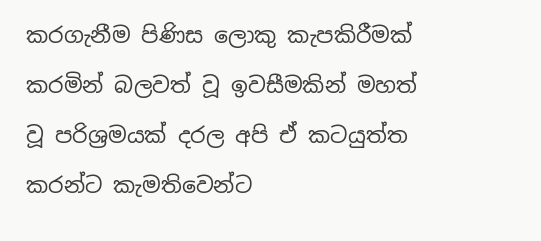කරගැනීම පිණිස ලොකු කැපකිරීමක් කරමින් බලවත් වූ ඉවසීමකින් මහත් වූ පරිශ්‍රමයක් දරල අපි ඒ කටයුත්ත කරන්ට කැමතිවෙන්ට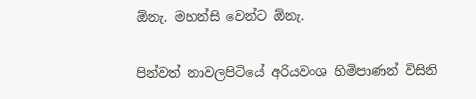ඕනැ. මහන්සි වෙන්ට ඕනැ.

පින්වත් නාවලපිටියේ අරියවංශ හිමිපාණන් විසිනි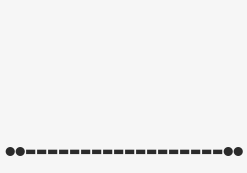●●▬▬▬▬▬▬▬▬▬▬▬▬▬▬▬▬▬▬●●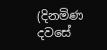(දිනමිණ දවසේ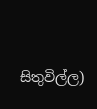සිතුවිල්ල)